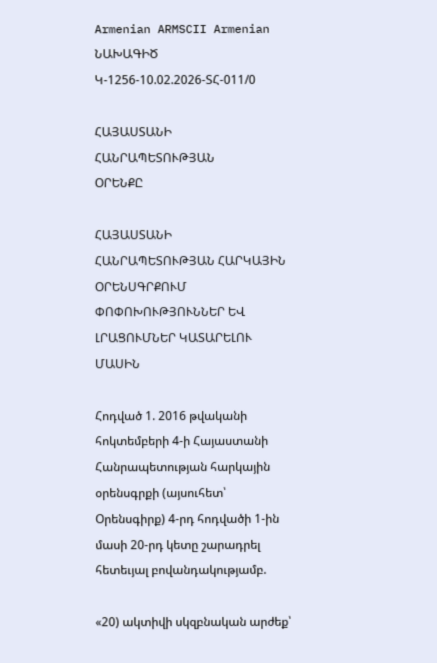Armenian ARMSCII Armenian
ՆԱԽԱԳԻԾ
Կ-1256-10.02.2026-ՏՀ-011/0

ՀԱՅԱՍՏԱՆԻ ՀԱՆՐԱՊԵՏՈՒԹՅԱՆ
ՕՐԵՆՔԸ

ՀԱՅԱՍՏԱՆԻ ՀԱՆՐԱՊԵՏՈՒԹՅԱՆ ՀԱՐԿԱՅԻՆ ՕՐԵՆՍԳՐՔՈՒՄ ՓՈՓՈԽՈՒԹՅՈՒՆՆԵՐ ԵՎ ԼՐԱՑՈՒՄՆԵՐ ԿԱՏԱՐԵԼՈՒ ՄԱՍԻՆ

Հոդված 1. 2016 թվականի հոկտեմբերի 4-ի Հայաստանի Հանրապետության հարկային օրենսգրքի (այսուհետ՝ Օրենսգիրք) 4-րդ հոդվածի 1-ին մասի 20-րդ կետը շարադրել հետեւյալ բովանդակությամբ.

«20) ակտիվի սկզբնական արժեք՝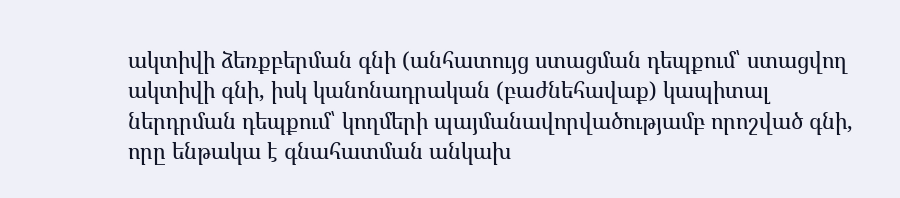ակտիվի ձեռքբերման գնի (անհատույց ստացման դեպքում՝ ստացվող ակտիվի գնի, իսկ կանոնադրական (բաժնեհավաք) կապիտալ ներդրման դեպքում՝ կողմերի պայմանավորվածությամբ որոշված գնի, որը ենթակա է գնահատման անկախ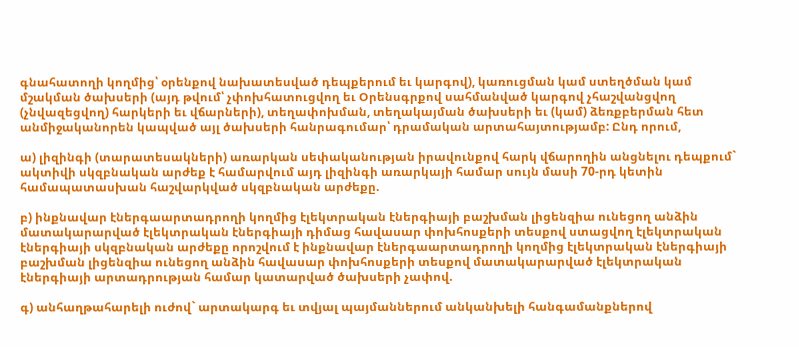գնահատողի կողմից՝ օրենքով նախատեսված դեպքերում եւ կարգով), կառուցման կամ ստեղծման կամ մշակման ծախսերի (այդ թվում՝ չփոխհատուցվող եւ Օրենսգրքով սահմանված կարգով չհաշվանցվող (չնվազեցվող) հարկերի եւ վճարների), տեղափոխման, տեղակայման ծախսերի եւ (կամ) ձեռքբերման հետ անմիջականորեն կապված այլ ծախսերի հանրագումար՝ դրամական արտահայտությամբ: Ընդ որում,

ա) լիզինգի (տարատեսակների) առարկան սեփականության իրավունքով հարկ վճարողին անցնելու դեպքում` ակտիվի սկզբնական արժեք է համարվում այդ լիզինգի առարկայի համար սույն մասի 70-րդ կետին համապատասխան հաշվարկված սկզբնական արժեքը.

բ) ինքնավար էներգաարտադրողի կողմից էլեկտրական էներգիայի բաշխման լիցենզիա ունեցող անձին մատակարարված էլեկտրական էներգիայի դիմաց հավասար փոխհոսքերի տեսքով ստացվող էլեկտրական էներգիայի սկզբնական արժեքը որոշվում է ինքնավար էներգաարտադրողի կողմից էլեկտրական էներգիայի բաշխման լիցենզիա ունեցող անձին հավասար փոխհոսքերի տեսքով մատակարարված էլեկտրական էներգիայի արտադրության համար կատարված ծախսերի չափով.

գ) անհաղթահարելի ուժով` արտակարգ եւ տվյալ պայմաններում անկանխելի հանգամանքներով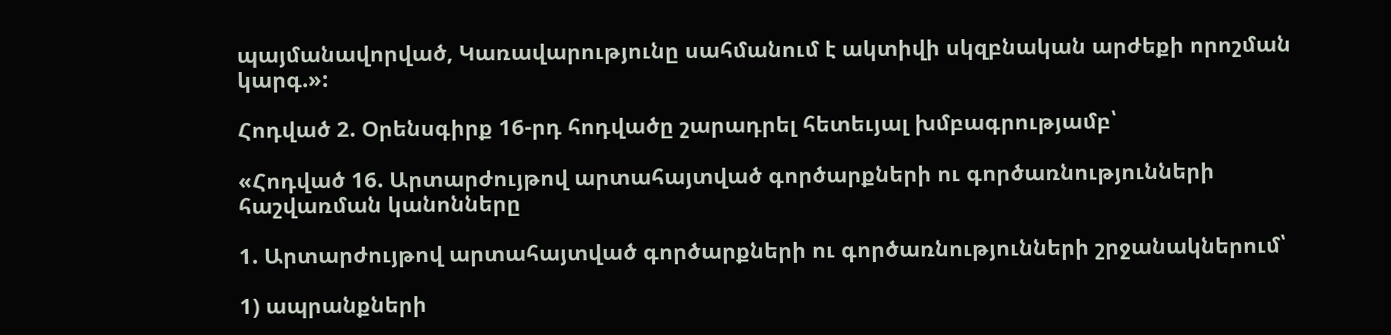պայմանավորված, Կառավարությունը սահմանում է ակտիվի սկզբնական արժեքի որոշման կարգ.»:

Հոդված 2. Օրենսգիրք 16-րդ հոդվածը շարադրել հետեւյալ խմբագրությամբ՝

«Հոդված 16. Արտարժույթով արտահայտված գործարքների ու գործառնությունների հաշվառման կանոնները

1. Արտարժույթով արտահայտված գործարքների ու գործառնությունների շրջանակներում՝

1) ապրանքների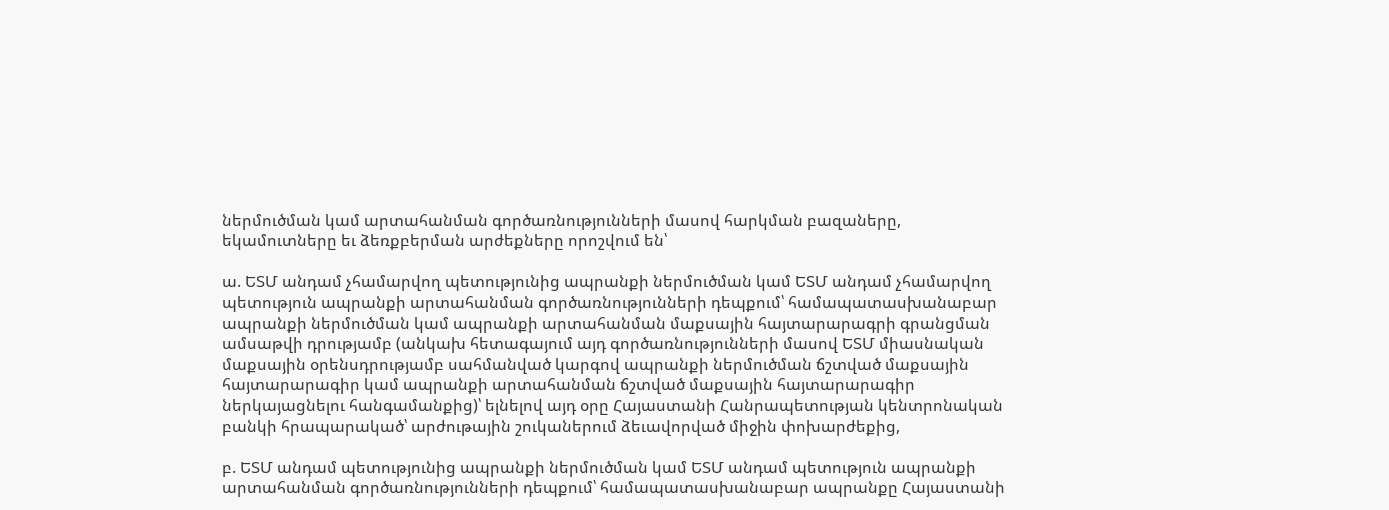ներմուծման կամ արտահանման գործառնությունների մասով հարկման բազաները, եկամուտները եւ ձեռքբերման արժեքները որոշվում են՝

ա. ԵՏՄ անդամ չհամարվող պետությունից ապրանքի ներմուծման կամ ԵՏՄ անդամ չհամարվող պետություն ապրանքի արտահանման գործառնությունների դեպքում՝ համապատասխանաբար ապրանքի ներմուծման կամ ապրանքի արտահանման մաքսային հայտարարագրի գրանցման ամսաթվի դրությամբ (անկախ հետագայում այդ գործառնությունների մասով ԵՏՄ միասնական մաքսային օրենսդրությամբ սահմանված կարգով ապրանքի ներմուծման ճշտված մաքսային հայտարարագիր կամ ապրանքի արտահանման ճշտված մաքսային հայտարարագիր ներկայացնելու հանգամանքից)՝ ելնելով այդ օրը Հայաստանի Հանրապետության կենտրոնական բանկի հրապարակած՝ արժութային շուկաներում ձեւավորված միջին փոխարժեքից,

բ. ԵՏՄ անդամ պետությունից ապրանքի ներմուծման կամ ԵՏՄ անդամ պետություն ապրանքի արտահանման գործառնությունների դեպքում՝ համապատասխանաբար ապրանքը Հայաստանի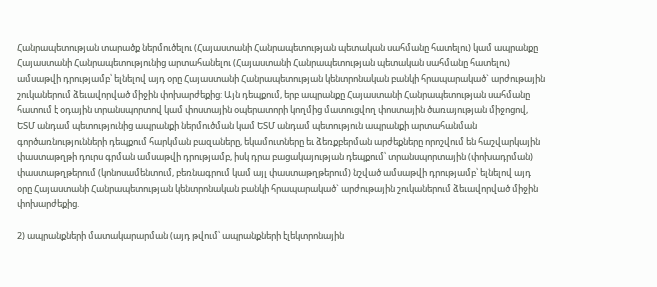Հանրապետության տարածք ներմուծելու (Հայաստանի Հանրապետության պետական սահմանը հատելու) կամ ապրանքը Հայաստանի Հանրապետությունից արտահանելու (Հայաստանի Հանրապետության պետական սահմանը հատելու) ամսաթվի դրությամբ՝ ելնելով այդ օրը Հայաստանի Հանրապետության կենտրոնական բանկի հրապարակած` արժութային շուկաներում ձեւավորված միջին փոխարժեքից: Այն դեպքում, երբ ապրանքը Հայաստանի Հանրապետության սահմանը հատում է օդային տրանսպորտով կամ փոստային օպերատորի կողմից մատուցվող փոստային ծառայության միջոցով, ԵՏՄ անդամ պետությունից ապրանքի ներմուծման կամ ԵՏՄ անդամ պետություն ապրանքի արտահանման գործառնությունների դեպքում հարկման բազաները, եկամուտները եւ ձեռքբերման արժեքները որոշվում են հաշվարկային փաստաթղթի դուրս գրման ամսաթվի դրությամբ, իսկ դրա բացակայության դեպքում՝ տրանսպորտային (փոխադրման) փաստաթղթերում (կոնոսամենտում, բեռնագրում կամ այլ փաստաթղթերում) նշված ամսաթվի դրությամբ՝ ելնելով այդ օրը Հայաստանի Հանրապետության կենտրոնական բանկի հրապարակած` արժութային շուկաներում ձեւավորված միջին փոխարժեքից.

2) ապրանքների մատակարարման (այդ թվում՝ ապրանքների էլեկտրոնային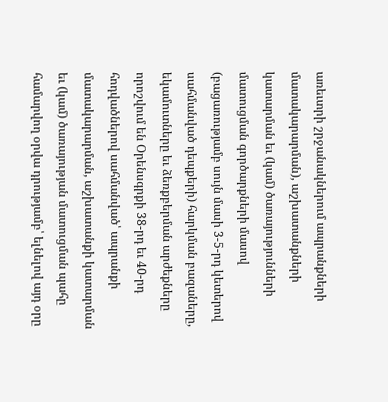առեւտրի շրջանակներում ապրանքների մատակարարման), աշխատանքների կատարման եւ (կամ) ծառայությունների մատուցման գործարքների մասով (բացառությամբ սույն մասի 3-5-րդ կետերով սահմանված դեպքերի) հարկման բազաները, եկամուտները եւ ձեռքբերման արժեքները որոշվում են Օրենսգրքի 38-րդ եւ 40-րդ հոդվածներով սահմանված՝ ապրանքի մատակարարման, աշխատանքի կատարման եւ (կամ) ծառայության մատուցման պահը համարվող օրվա դրությամբ՝ ելնելով այդ օրը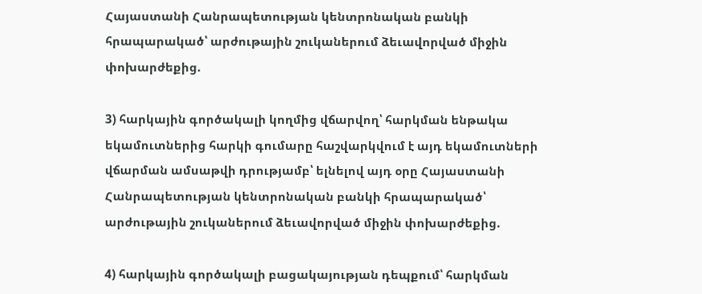Հայաստանի Հանրապետության կենտրոնական բանկի հրապարակած՝ արժութային շուկաներում ձեւավորված միջին փոխարժեքից.

3) հարկային գործակալի կողմից վճարվող՝ հարկման ենթակա եկամուտներից հարկի գումարը հաշվարկվում է այդ եկամուտների վճարման ամսաթվի դրությամբ՝ ելնելով այդ օրը Հայաստանի Հանրապետության կենտրոնական բանկի հրապարակած՝ արժութային շուկաներում ձեւավորված միջին փոխարժեքից.

4) հարկային գործակալի բացակայության դեպքում՝ հարկման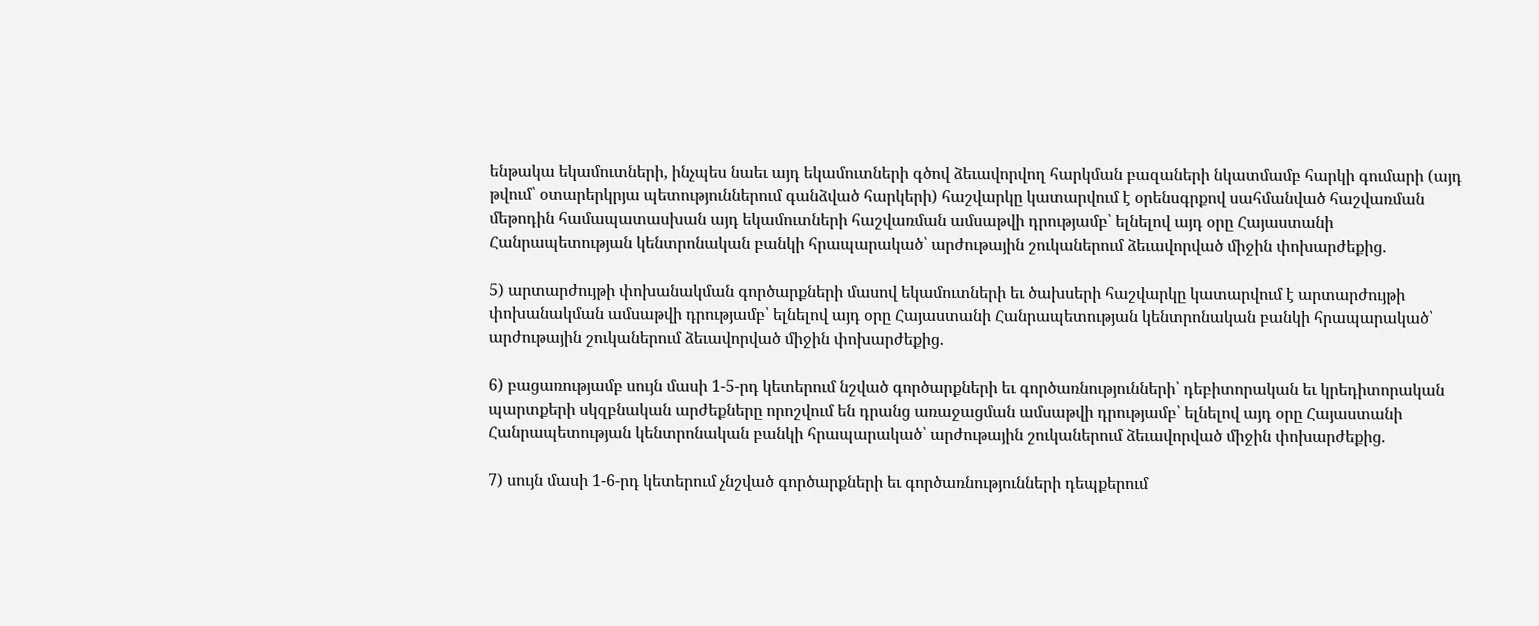ենթակա եկամուտների, ինչպես նաեւ այդ եկամուտների գծով ձեւավորվող հարկման բազաների նկատմամբ հարկի գումարի (այդ թվում՝ օտարերկրյա պետություններում գանձված հարկերի) հաշվարկը կատարվում է օրենսգրքով սահմանված հաշվառման մեթոդին համապատասխան այդ եկամուտների հաշվառման ամսաթվի դրությամբ՝ ելնելով այդ օրը Հայաստանի Հանրապետության կենտրոնական բանկի հրապարակած՝ արժութային շուկաներում ձեւավորված միջին փոխարժեքից.

5) արտարժույթի փոխանակման գործարքների մասով եկամուտների եւ ծախսերի հաշվարկը կատարվում է արտարժույթի փոխանակման ամսաթվի դրությամբ՝ ելնելով այդ օրը Հայաստանի Հանրապետության կենտրոնական բանկի հրապարակած՝ արժութային շուկաներում ձեւավորված միջին փոխարժեքից.

6) բացառությամբ սույն մասի 1-5-րդ կետերում նշված գործարքների եւ գործառնությունների՝ դեբիտորական եւ կրեդիտորական պարտքերի սկզբնական արժեքները որոշվում են դրանց առաջացման ամսաթվի դրությամբ՝ ելնելով այդ օրը Հայաստանի Հանրապետության կենտրոնական բանկի հրապարակած՝ արժութային շուկաներում ձեւավորված միջին փոխարժեքից.

7) սույն մասի 1-6-րդ կետերում չնշված գործարքների եւ գործառնությունների դեպքերում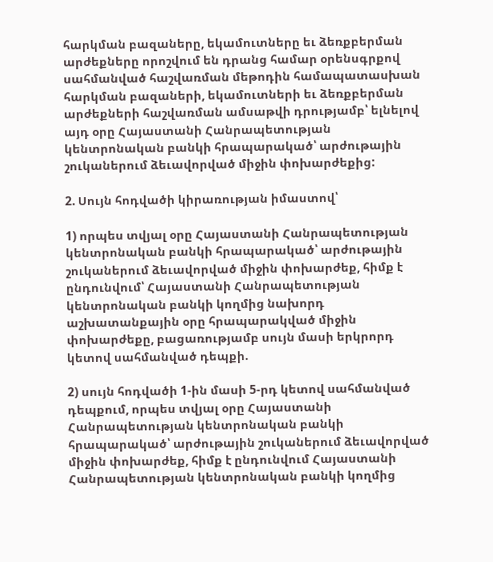հարկման բազաները, եկամուտները եւ ձեռքբերման արժեքները որոշվում են դրանց համար օրենսգրքով սահմանված հաշվառման մեթոդին համապատասխան հարկման բազաների, եկամուտների եւ ձեռքբերման արժեքների հաշվառման ամսաթվի դրությամբ՝ ելնելով այդ օրը Հայաստանի Հանրապետության կենտրոնական բանկի հրապարակած՝ արժութային շուկաներում ձեւավորված միջին փոխարժեքից:

2. Սույն հոդվածի կիրառության իմաստով՝

1) որպես տվյալ օրը Հայաստանի Հանրապետության կենտրոնական բանկի հրապարակած՝ արժութային շուկաներում ձեւավորված միջին փոխարժեք, հիմք է ընդունվում՝ Հայաստանի Հանրապետության կենտրոնական բանկի կողմից նախորդ աշխատանքային օրը հրապարակված միջին փոխարժեքը, բացառությամբ սույն մասի երկրորդ կետով սահմանված դեպքի.

2) սույն հոդվածի 1-ին մասի 5-րդ կետով սահմանված դեպքում, որպես տվյալ օրը Հայաստանի Հանրապետության կենտրոնական բանկի հրապարակած՝ արժութային շուկաներում ձեւավորված միջին փոխարժեք, հիմք է ընդունվում Հայաստանի Հանրապետության կենտրոնական բանկի կողմից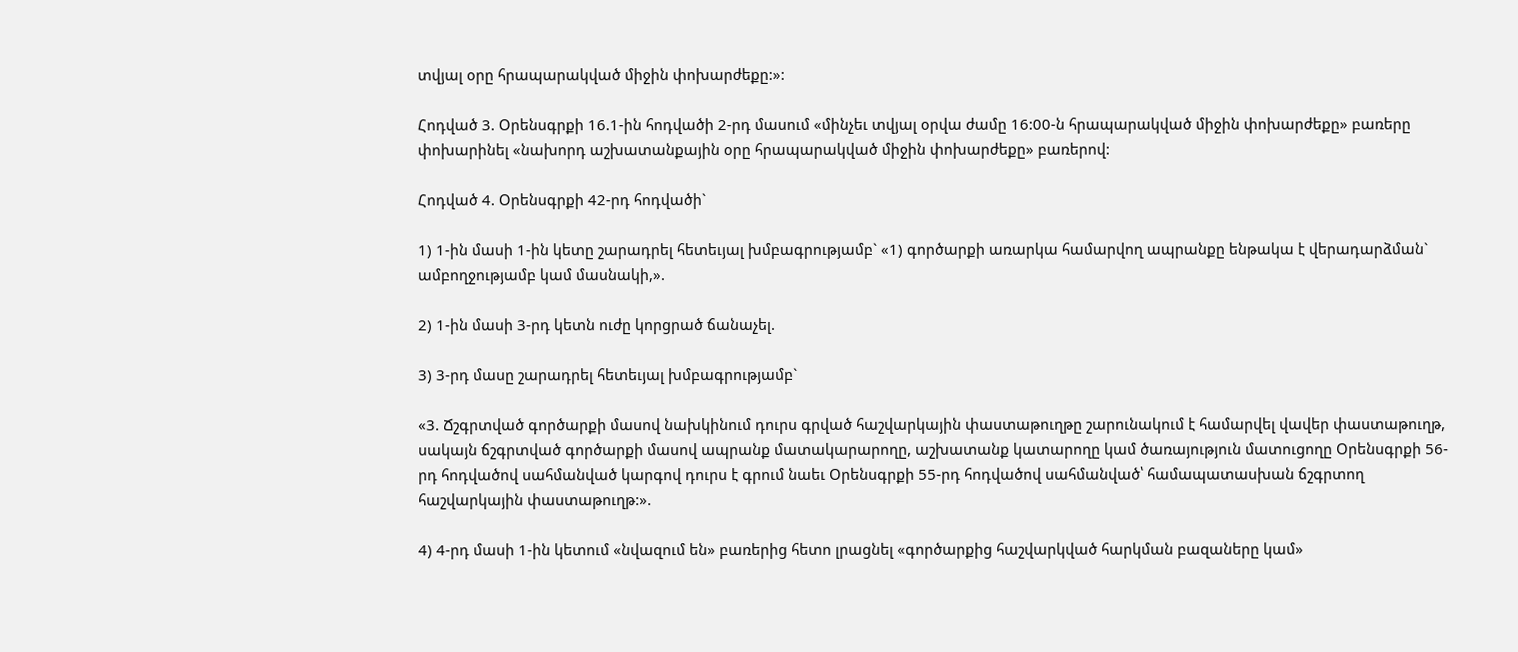տվյալ օրը հրապարակված միջին փոխարժեքը:»:

Հոդված 3. Օրենսգրքի 16.1-ին հոդվածի 2-րդ մասում «մինչեւ տվյալ օրվա ժամը 16:00-ն հրապարակված միջին փոխարժեքը» բառերը փոխարինել «նախորդ աշխատանքային օրը հրապարակված միջին փոխարժեքը» բառերով:

Հոդված 4. Օրենսգրքի 42-րդ հոդվածի`

1) 1-ին մասի 1-ին կետը շարադրել հետեւյալ խմբագրությամբ` «1) գործարքի առարկա համարվող ապրանքը ենթակա է վերադարձման` ամբողջությամբ կամ մասնակի,».

2) 1-ին մասի 3-րդ կետն ուժը կորցրած ճանաչել.

3) 3-րդ մասը շարադրել հետեւյալ խմբագրությամբ`

«3. Ճշգրտված գործարքի մասով նախկինում դուրս գրված հաշվարկային փաստաթուղթը շարունակում է համարվել վավեր փաստաթուղթ, սակայն ճշգրտված գործարքի մասով ապրանք մատակարարողը, աշխատանք կատարողը կամ ծառայություն մատուցողը Օրենսգրքի 56-րդ հոդվածով սահմանված կարգով դուրս է գրում նաեւ Օրենսգրքի 55-րդ հոդվածով սահմանված՝ համապատասխան ճշգրտող հաշվարկային փաստաթուղթ:».

4) 4-րդ մասի 1-ին կետում «նվազում են» բառերից հետո լրացնել «գործարքից հաշվարկված հարկման բազաները կամ»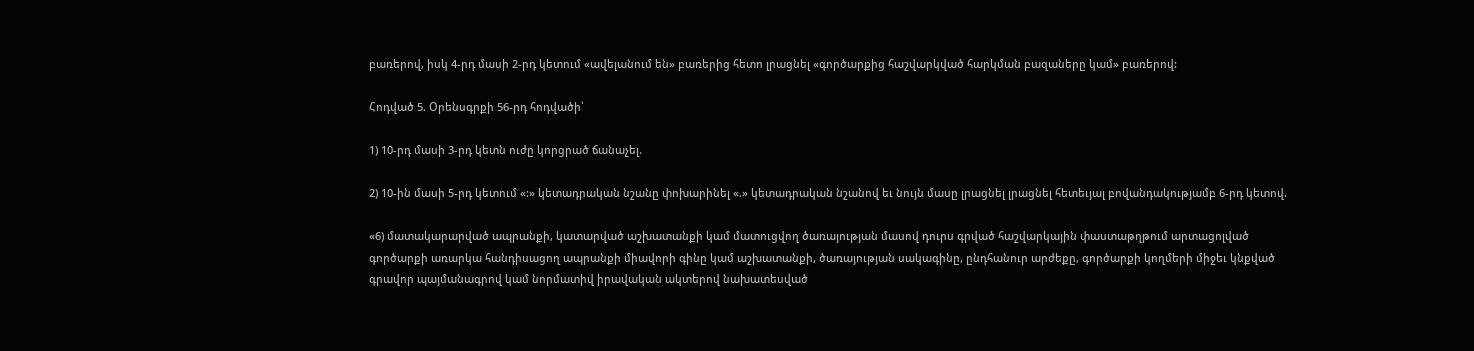բառերով, իսկ 4-րդ մասի 2-րդ կետում «ավելանում են» բառերից հետո լրացնել «գործարքից հաշվարկված հարկման բազաները կամ» բառերով:

Հոդված 5. Օրենսգրքի 56-րդ հոդվածի՝

1) 10-րդ մասի 3-րդ կետն ուժը կորցրած ճանաչել.

2) 10-ին մասի 5-րդ կետում «:» կետադրական նշանը փոխարինել «.» կետադրական նշանով եւ նույն մասը լրացնել լրացնել հետեւյալ բովանդակությամբ 6-րդ կետով.

«6) մատակարարված ապրանքի, կատարված աշխատանքի կամ մատուցվող ծառայության մասով դուրս գրված հաշվարկային փաստաթղթում արտացոլված գործարքի առարկա հանդիսացող ապրանքի միավորի գինը կամ աշխատանքի, ծառայության սակագինը, ընդհանուր արժեքը, գործարքի կողմերի միջեւ կնքված գրավոր պայմանագրով կամ նորմատիվ իրավական ակտերով նախատեսված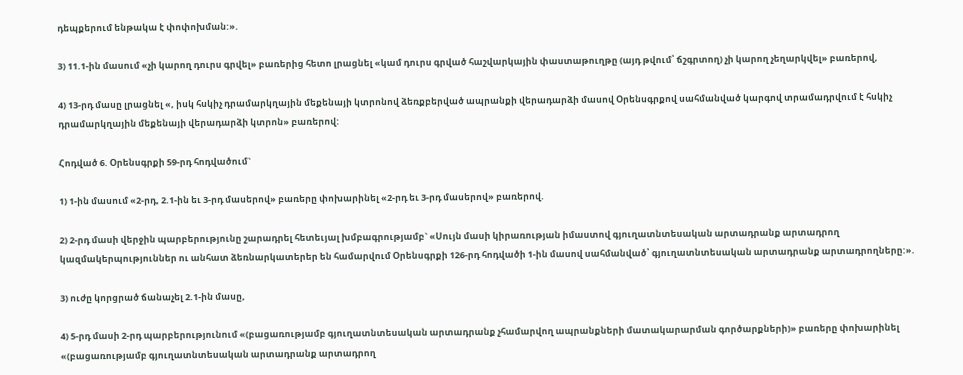դեպքերում ենթակա է փոփոխման:».

3) 11.1-ին մասում «չի կարող դուրս գրվել» բառերից հետո լրացնել «կամ դուրս գրված հաշվարկային փաստաթուղթը (այդ թվում՝ ճշգրտող) չի կարող չեղարկվել» բառերով,

4) 13-րդ մասը լրացնել «, իսկ հսկիչ դրամարկղային մեքենայի կտրոնով ձեռքբերված ապրանքի վերադարձի մասով Օրենսգրքով սահմանված կարգով տրամադրվում է հսկիչ դրամարկղային մեքենայի վերադարձի կտրոն» բառերով:

Հոդված 6. Օրենսգրքի 59-րդ հոդվածում`

1) 1-ին մասում «2-րդ, 2.1-ին եւ 3-րդ մասերով» բառերը փոխարինել «2-րդ եւ 3-րդ մասերով» բառերով.

2) 2-րդ մասի վերջին պարբերությունը շարադրել հետեւյալ խմբագրությամբ` «Սույն մասի կիրառության իմաստով գյուղատնտեսական արտադրանք արտադրող կազմակերպություններ ու անհատ ձեռնարկատերեր են համարվում Օրենսգրքի 126-րդ հոդվածի 1-ին մասով սահմանված՝ գյուղատնտեսական արտադրանք արտադրողները:».

3) ուժը կորցրած ճանաչել 2.1-ին մասը,

4) 5-րդ մասի 2-րդ պարբերությունում «(բացառությամբ գյուղատնտեսական արտադրանք չհամարվող ապրանքների մատակարարման գործարքների)» բառերը փոխարինել «(բացառությամբ գյուղատնտեսական արտադրանք արտադրող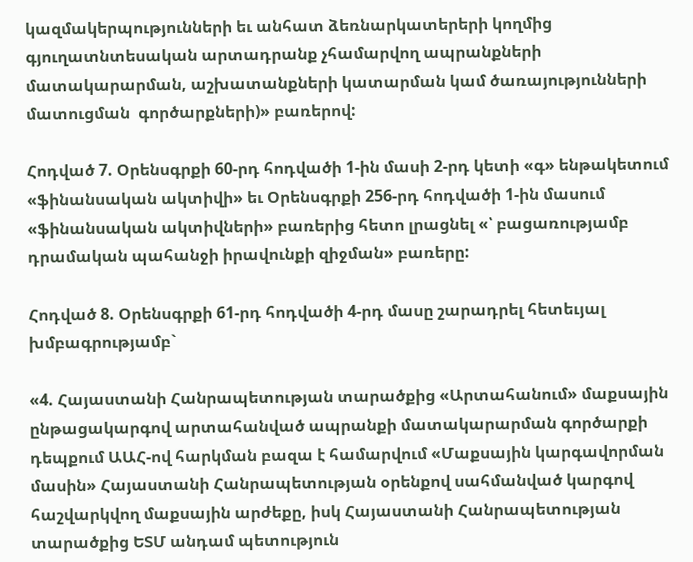կազմակերպությունների եւ անհատ ձեռնարկատերերի կողմից գյուղատնտեսական արտադրանք չհամարվող ապրանքների մատակարարման, աշխատանքների կատարման կամ ծառայությունների մատուցման  գործարքների)» բառերով:

Հոդված 7. Օրենսգրքի 60-րդ հոդվածի 1-ին մասի 2-րդ կետի «գ» ենթակետում  «ֆինանսական ակտիվի» եւ Օրենսգրքի 256-րդ հոդվածի 1-ին մասում «ֆինանսական ակտիվների» բառերից հետո լրացնել «՝ բացառությամբ դրամական պահանջի իրավունքի զիջման» բառերը:

Հոդված 8. Օրենսգրքի 61-րդ հոդվածի 4-րդ մասը շարադրել հետեւյալ խմբագրությամբ`

«4. Հայաստանի Հանրապետության տարածքից «Արտահանում» մաքսային ընթացակարգով արտահանված ապրանքի մատակարարման գործարքի դեպքում ԱԱՀ-ով հարկման բազա է համարվում «Մաքսային կարգավորման մասին» Հայաստանի Հանրապետության օրենքով սահմանված կարգով հաշվարկվող մաքսային արժեքը, իսկ Հայաստանի Հանրապետության տարածքից ԵՏՄ անդամ պետություն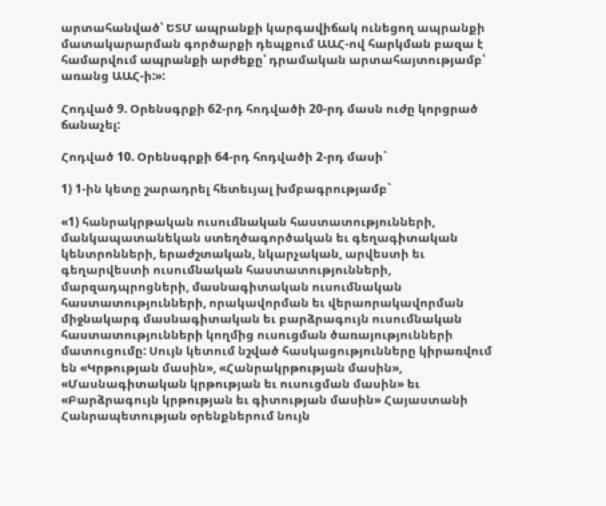արտահանված՝ ԵՏՄ ապրանքի կարգավիճակ ունեցող ապրանքի մատակարարման գործարքի դեպքում ԱԱՀ-ով հարկման բազա է համարվում ապրանքի արժեքը՝ դրամական արտահայտությամբ՝ առանց ԱԱՀ-ի:»:

Հոդված 9. Օրենսգրքի 62-րդ հոդվածի 20-րդ մասն ուժը կորցրած ճանաչել:

Հոդված 10. Օրենսգրքի 64-րդ հոդվածի 2-րդ մասի`

1) 1-ին կետը շարադրել հետեւյալ խմբագրությամբ`

«1) հանրակրթական ուսումնական հաստատությունների, մանկապատանեկան ստեղծագործական եւ գեղագիտական կենտրոնների, երաժշտական, նկարչական, արվեստի եւ գեղարվեստի ուսումնական հաստատությունների, մարզադպրոցների, մասնագիտական ուսումնական հաստատությունների, որակավորման եւ վերաորակավորման միջնակարգ մասնագիտական եւ բարձրագույն ուսումնական հաստատությունների կողմից ուսուցման ծառայությունների մատուցումը: Սույն կետում նշված հասկացությունները կիրառվում են «Կրթության մասին», «Հանրակրթության մասին», «Մասնագիտական կրթության եւ ուսուցման մասին» եւ «Բարձրագույն կրթության եւ գիտության մասին» Հայաստանի Հանրապետության օրենքներում նույն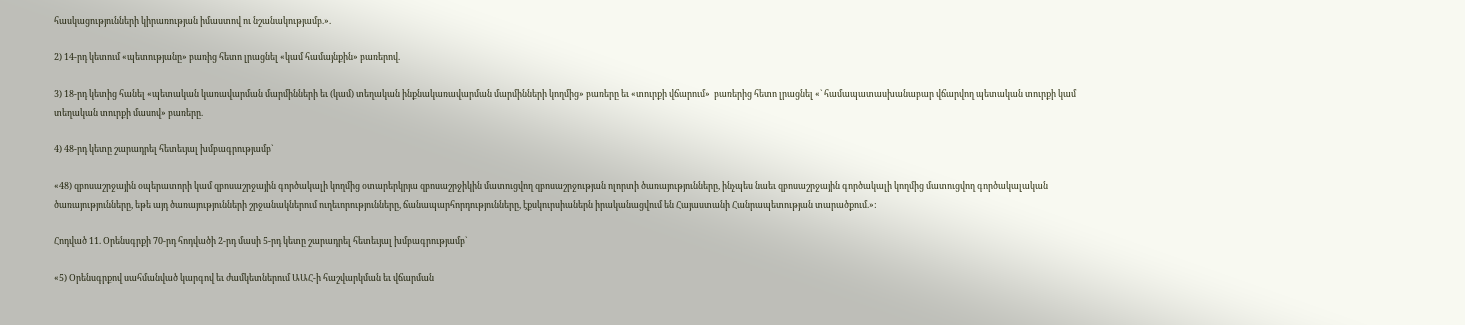հասկացությունների կիրառության իմաստով ու նշանակությամբ.».

2) 14-րդ կետում «պետությանը» բառից հետո լրացնել «կամ համայնքին» բառերով.

3) 18-րդ կետից հանել «պետական կառավարման մարմինների եւ (կամ) տեղական ինքնակառավարման մարմինների կողմից» բառերը եւ «տուրքի վճարում»  բառերից հետո լրացնել «` համապատասխանաբար վճարվող պետական տուրքի կամ տեղական տուրքի մասով» բառերը.

4) 48-րդ կետը շարադրել հետեւյալ խմբագրությամբ`

«48) զբոսաշրջային օպերատորի կամ զբոսաշրջային գործակալի կողմից օտարերկրյա զբոսաշրջիկին մատուցվող զբոսաշրջության ոլորտի ծառայությունները, ինչպես նաեւ զբոսաշրջային գործակալի կողմից մատուցվող գործակալական ծառայությունները, եթե այդ ծառայությունների շրջանակներում ուղեւորությունները, ճանապարհորդությունները, էքսկուրսիաներն իրականացվում են Հայաստանի Հանրապետության տարածքում.»:

Հոդված 11. Օրենսգրքի 70-րդ հոդվածի 2-րդ մասի 5-րդ կետը շարադրել հետեւյալ խմբագրությամբ`

«5) Օրենսգրքով սահմանված կարգով եւ ժամկետներում ԱԱՀ-ի հաշվարկման եւ վճարման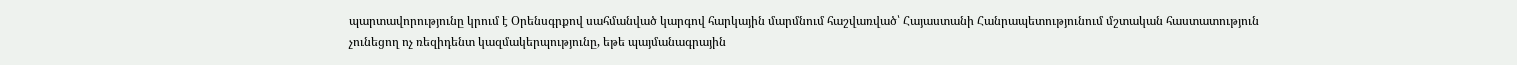պարտավորությունը կրում է Օրենսգրքով սահմանված կարգով հարկային մարմնում հաշվառված՝ Հայաստանի Հանրապետությունում մշտական հաստատություն չունեցող ոչ ռեզիդենտ կազմակերպությունը, եթե պայմանագրային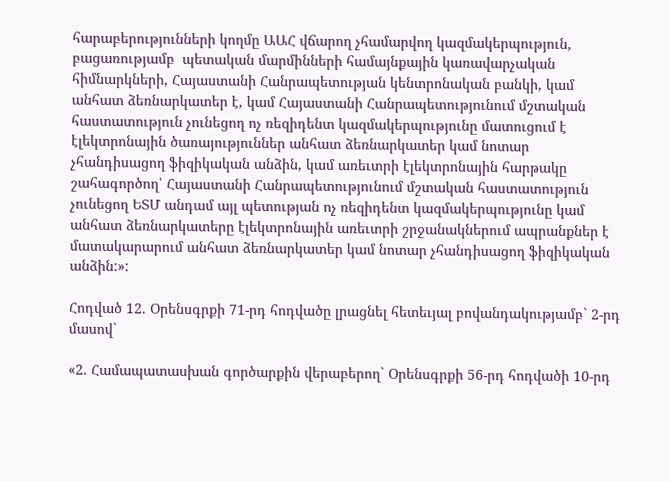հարաբերությունների կողմը ԱԱՀ վճարող չհամարվող կազմակերպություն, բացառությամբ  պետական մարմինների համայնքային կառավարչական հիմնարկների, Հայաստանի Հանրապետության կենտրոնական բանկի, կամ անհատ ձեռնարկատեր է, կամ Հայաստանի Հանրապետությունում մշտական հաստատություն չունեցող ոչ ռեզիդենտ կազմակերպությունը մատուցում է էլեկտրոնային ծառայություններ անհատ ձեռնարկատեր կամ նոտար չհանդիսացող ֆիզիկական անձին, կամ առեւտրի էլեկտրոնային հարթակը շահագործող՝ Հայաստանի Հանրապետությունում մշտական հաստատություն չունեցող ԵՏՄ անդամ այլ պետության ոչ ռեզիդենտ կազմակերպությունը կամ անհատ ձեռնարկատերը էլեկտրոնային առեւտրի շրջանակներում ապրանքներ է մատակարարում անհատ ձեռնարկատեր կամ նոտար չհանդիսացող ֆիզիկական անձին:»:

Հոդված 12. Օրենսգրքի 71-րդ հոդվածը լրացնել հետեւյալ բովանդակությամբ` 2-րդ մասով`

«2. Համապատասխան գործարքին վերաբերող` Օրենսգրքի 56-րդ հոդվածի 10-րդ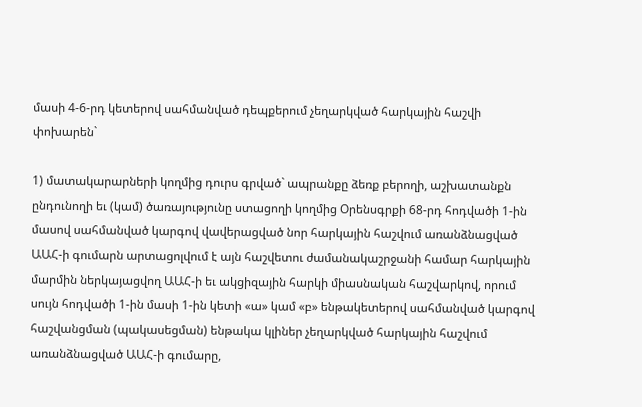մասի 4-6-րդ կետերով սահմանված դեպքերում չեղարկված հարկային հաշվի փոխարեն`

1) մատակարարների կողմից դուրս գրված` ապրանքը ձեռք բերողի, աշխատանքն ընդունողի եւ (կամ) ծառայությունը ստացողի կողմից Օրենսգրքի 68-րդ հոդվածի 1-ին մասով սահմանված կարգով վավերացված նոր հարկային հաշվում առանձնացված ԱԱՀ-ի գումարն արտացոլվում է այն հաշվետու ժամանակաշրջանի համար հարկային մարմին ներկայացվող ԱԱՀ-ի եւ ակցիզային հարկի միասնական հաշվարկով, որում սույն հոդվածի 1-ին մասի 1-ին կետի «ա» կամ «բ» ենթակետերով սահմանված կարգով հաշվանցման (պակասեցման) ենթակա կլիներ չեղարկված հարկային հաշվում առանձնացված ԱԱՀ-ի գումարը,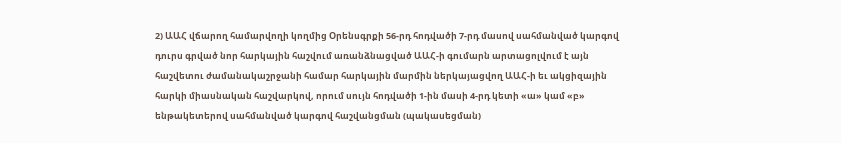2) ԱԱՀ վճարող համարվողի կողմից Օրենսգրքի 56-րդ հոդվածի 7-րդ մասով սահմանված կարգով դուրս գրված նոր հարկային հաշվում առանձնացված ԱԱՀ-ի գումարն արտացոլվում է այն հաշվետու ժամանակաշրջանի համար հարկային մարմին ներկայացվող ԱԱՀ-ի եւ ակցիզային հարկի միասնական հաշվարկով, որում սույն հոդվածի 1-ին մասի 4-րդ կետի «ա» կամ «բ» ենթակետերով սահմանված կարգով հաշվանցման (պակասեցման)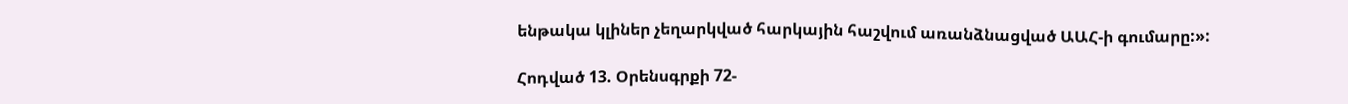ենթակա կլիներ չեղարկված հարկային հաշվում առանձնացված ԱԱՀ-ի գումարը:»:

Հոդված 13. Օրենսգրքի 72-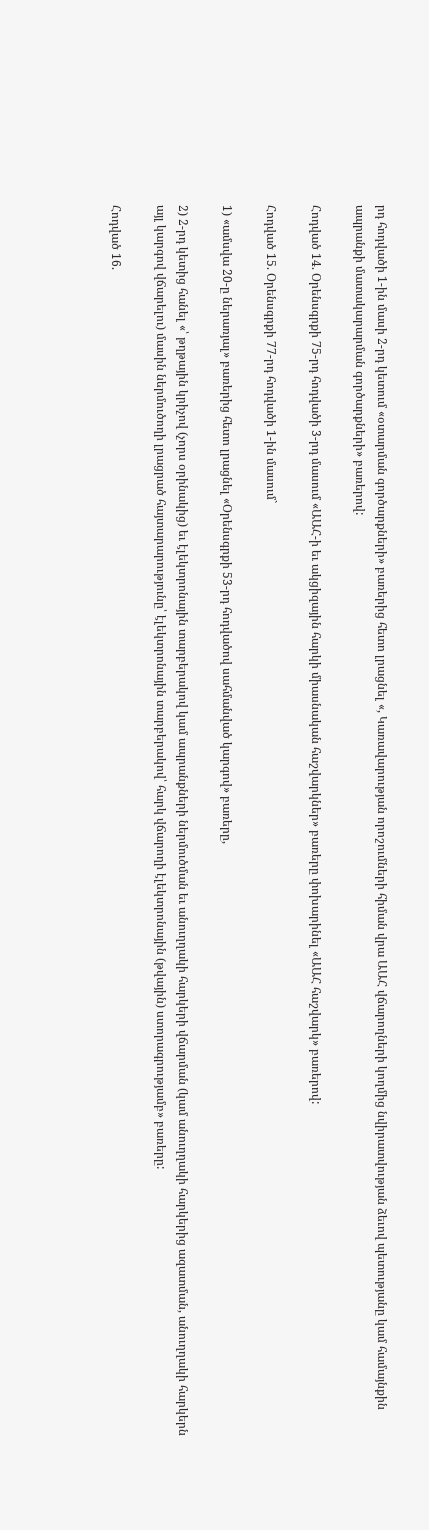րդ հոդվածի 1-ին մասի 2-րդ կետում «օտարման գործարքների» բառերից հետո լրացնել «, Կառավարության որոշումների հիման վրա ԱԱՀ վճարողների կողմից նվիրատվության ձեւով պետությանը կամ համայնքին ապրանքի մատակարարման գործարքների» բառերով:

Հոդված 14. Օրենսգրքի 75-րդ հոդվածի 3-րդ մասում «ԱԱՀ-ի եւ ակցիզային հարկի միասնական հաշվարկներ» բառերը փոխարինել «ԱԱՀ հաշվարկ» բառերով:

Հոդված 15. Օրենսգրքի 77-րդ հոդվածի 1-ին մասում`

1) «ամսվա 20-ը ներառյալ» բառերից հետո լրացնել «Օրենսգրքի 53-րդ հոդվածով սահմանված կարգով» բառերը,

2) 2-րդ կետից հանել «՝ թղթային կրիչով (չորս օրինակից) եւ էլեկտրոնային տարբերակով կամ ապրանքների ներմուծման եւ անուղղակի հարկերի վճարման (կամ անուղղակի հարկերից ազատման, անուղղակի հարկերն այլ կարգով վճարելու) մասին ներմուծողի լրացրած հայտարարությունը՝ էլեկտրոնային տարբերակով՝ հարկ վճարողի էլեկտրոնային (թվային) ստորագրությամբ» բառերը:

Հոդված 16.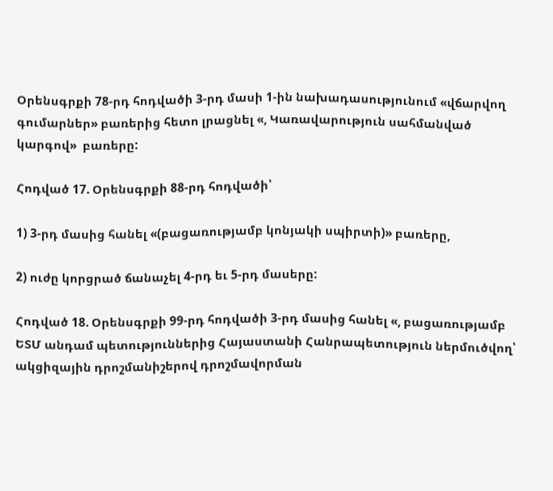Օրենսգրքի 78-րդ հոդվածի 3-րդ մասի 1-ին նախադասությունում «վճարվող գումարներ» բառերից հետո լրացնել «, Կառավարություն սահմանված կարգով»  բառերը:

Հոդված 17. Օրենսգրքի 88-րդ հոդվածի՝

1) 3-րդ մասից հանել «(բացառությամբ կոնյակի սպիրտի)» բառերը,

2) ուժը կորցրած ճանաչել 4-րդ եւ 5-րդ մասերը:

Հոդված 18. Օրենսգրքի 99-րդ հոդվածի 3-րդ մասից հանել «, բացառությամբ ԵՏՄ անդամ պետություններից Հայաստանի Հանրապետություն ներմուծվող՝ ակցիզային դրոշմանիշերով դրոշմավորման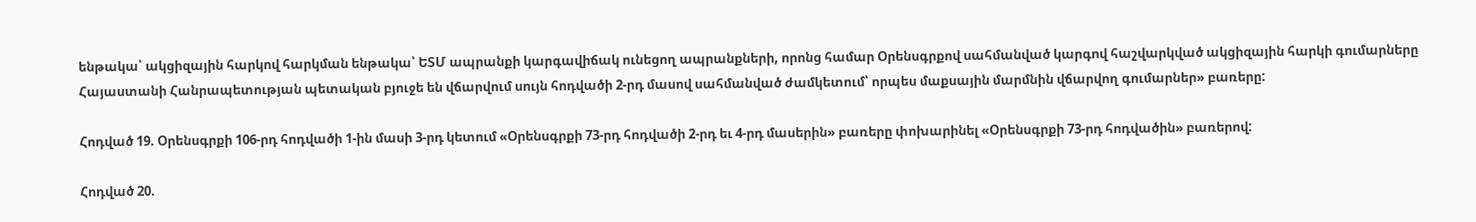ենթակա՝ ակցիզային հարկով հարկման ենթակա՝ ԵՏՄ ապրանքի կարգավիճակ ունեցող ապրանքների, որոնց համար Օրենսգրքով սահմանված կարգով հաշվարկված ակցիզային հարկի գումարները Հայաստանի Հանրապետության պետական բյուջե են վճարվում սույն հոդվածի 2-րդ մասով սահմանված ժամկետում՝ որպես մաքսային մարմնին վճարվող գումարներ» բառերը:

Հոդված 19. Օրենսգրքի 106-րդ հոդվածի 1-ին մասի 3-րդ կետում «Օրենսգրքի 73-րդ հոդվածի 2-րդ եւ 4-րդ մասերին» բառերը փոխարինել «Օրենսգրքի 73-րդ հոդվածին» բառերով:

Հոդված 20.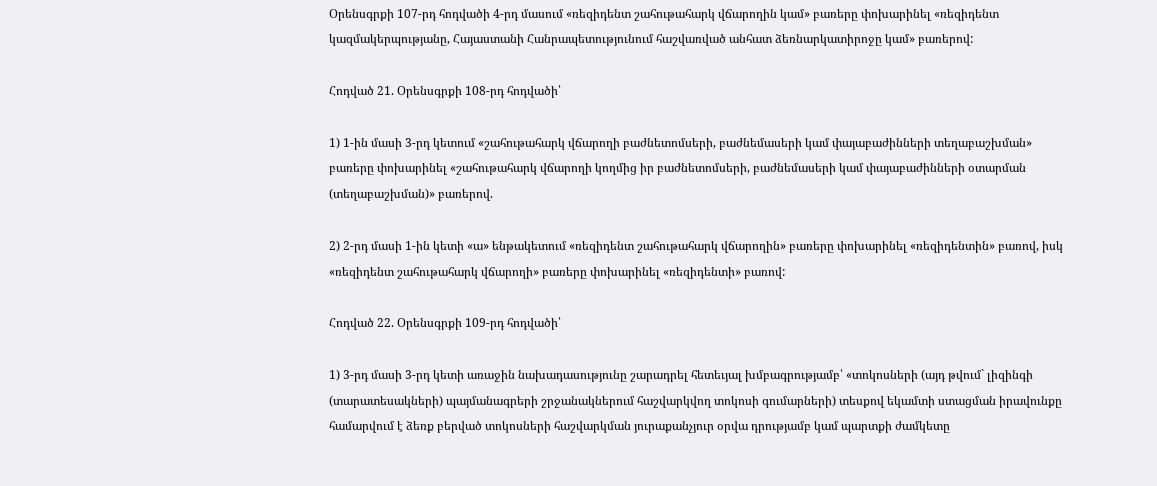Օրենսգրքի 107-րդ հոդվածի 4-րդ մասում «ռեզիդենտ շահութահարկ վճարողին կամ» բառերը փոխարինել «ռեզիդենտ կազմակերպությանը, Հայաստանի Հանրապետությունում հաշվառված անհատ ձեռնարկատիրոջը կամ» բառերով:

Հոդված 21. Օրենսգրքի 108-րդ հոդվածի՝

1) 1-ին մասի 3-րդ կետում «շահութահարկ վճարողի բաժնետոմսերի, բաժնեմասերի կամ փայաբաժինների տեղաբաշխման» բառերը փոխարինել «շահութահարկ վճարողի կողմից իր բաժնետոմսերի, բաժնեմասերի կամ փայաբաժինների օտարման (տեղաբաշխման)» բառերով.

2) 2-րդ մասի 1-ին կետի «ա» ենթակետում «ռեզիդենտ շահութահարկ վճարողին» բառերը փոխարինել «ռեզիդենտին» բառով, իսկ «ռեզիդենտ շահութահարկ վճարողի» բառերը փոխարինել «ռեզիդենտի» բառով:

Հոդված 22. Օրենսգրքի 109-րդ հոդվածի՝

1) 3-րդ մասի 3-րդ կետի առաջին նախադասությունը շարադրել հետեւյալ խմբագրությամբ՝ «տոկոսների (այդ թվում` լիզինգի (տարատեսակների) պայմանագրերի շրջանակներում հաշվարկվող տոկոսի գումարների) տեսքով եկամտի ստացման իրավունքը համարվում է ձեռք բերված տոկոսների հաշվարկման յուրաքանչյուր օրվա դրությամբ կամ պարտքի ժամկետը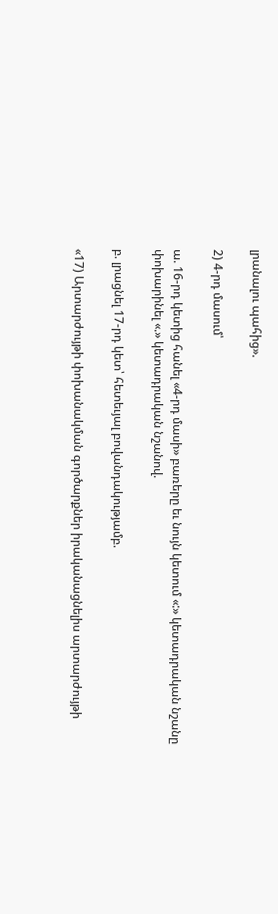լրանալու պահից».

2) 4-րդ մասում՝

ա. 16-րդ կետից հանել «4-րդ մասի» բառերը եւ նույն կետում «:» կետադրական նշանը փոխարինել «.» կետադրական նշանով.

բ. լրացնել 17-րդ կետ՝ հետեւյալ բովանդակությամբ.

«17) Արտարժույթի փոխանակման գործարքներ իրականացնելիս արտարժույթի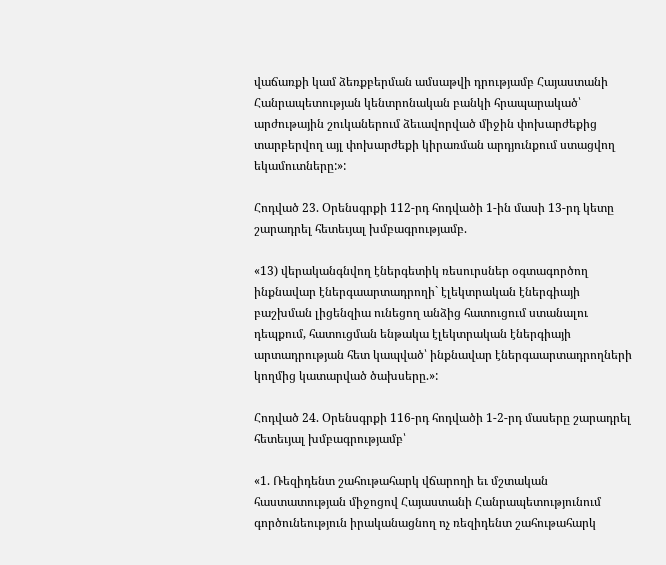վաճառքի կամ ձեռքբերման ամսաթվի դրությամբ Հայաստանի Հանրապետության կենտրոնական բանկի հրապարակած՝ արժութային շուկաներում ձեւավորված միջին փոխարժեքից տարբերվող այլ փոխարժեքի կիրառման արդյունքում ստացվող եկամուտները:»:

Հոդված 23. Օրենսգրքի 112-րդ հոդվածի 1-ին մասի 13-րդ կետը շարադրել հետեւյալ խմբագրությամբ.

«13) վերականգնվող էներգետիկ ռեսուրսներ օգտագործող ինքնավար էներգաարտադրողի` էլեկտրական էներգիայի բաշխման լիցենզիա ունեցող անձից հատուցում ստանալու դեպքում, հատուցման ենթակա էլեկտրական էներգիայի արտադրության հետ կապված՝ ինքնավար էներգաարտադրողների կողմից կատարված ծախսերը.»:

Հոդված 24. Օրենսգրքի 116-րդ հոդվածի 1-2-րդ մասերը շարադրել հետեւյալ խմբագրությամբ՝

«1. Ռեզիդենտ շահութահարկ վճարողի եւ մշտական հաստատության միջոցով Հայաստանի Հանրապետությունում գործունեություն իրականացնող ոչ ռեզիդենտ շահութահարկ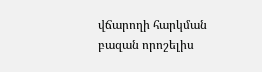վճարողի հարկման բազան որոշելիս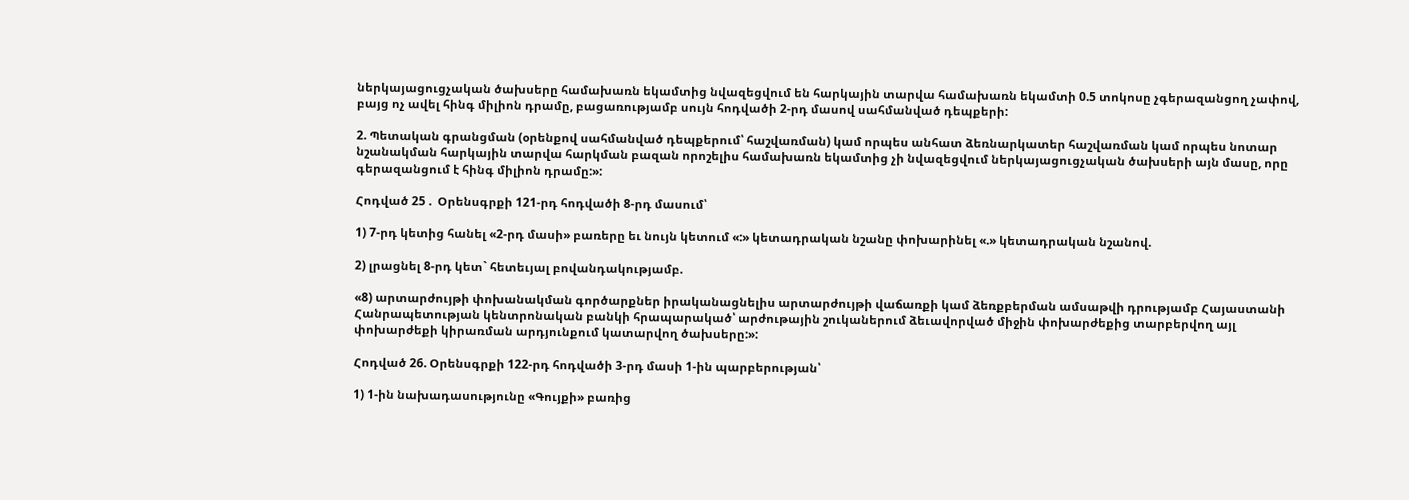ներկայացուցչական ծախսերը համախառն եկամտից նվազեցվում են հարկային տարվա համախառն եկամտի 0.5 տոկոսը չգերազանցող չափով, բայց ոչ ավել հինգ միլիոն դրամը, բացառությամբ սույն հոդվածի 2-րդ մասով սահմանված դեպքերի:

2. Պետական գրանցման (օրենքով սահմանված դեպքերում՝ հաշվառման) կամ որպես անհատ ձեռնարկատեր հաշվառման կամ որպես նոտար նշանակման հարկային տարվա հարկման բազան որոշելիս համախառն եկամտից չի նվազեցվում ներկայացուցչական ծախսերի այն մասը, որը գերազանցում է հինգ միլիոն դրամը:»:

Հոդված 25 .  Օրենսգրքի 121-րդ հոդվածի 8-րդ մասում՝

1) 7-րդ կետից հանել «2-րդ մասի» բառերը եւ նույն կետում «:» կետադրական նշանը փոխարինել «.» կետադրական նշանով.

2) լրացնել 8-րդ կետ` հետեւյալ բովանդակությամբ.

«8) արտարժույթի փոխանակման գործարքներ իրականացնելիս արտարժույթի վաճառքի կամ ձեռքբերման ամսաթվի դրությամբ Հայաստանի Հանրապետության կենտրոնական բանկի հրապարակած՝ արժութային շուկաներում ձեւավորված միջին փոխարժեքից տարբերվող այլ փոխարժեքի կիրառման արդյունքում կատարվող ծախսերը:»:

Հոդված 26. Օրենսգրքի 122-րդ հոդվածի 3-րդ մասի 1-ին պարբերության՝

1) 1-ին նախադասությունը «Գույքի» բառից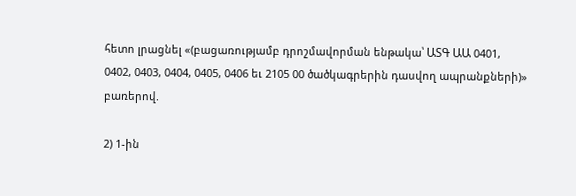հետո լրացնել «(բացառությամբ դրոշմավորման ենթակա՝ ԱՏԳ ԱԱ 0401, 0402, 0403, 0404, 0405, 0406 եւ 2105 00 ծածկագրերին դասվող ապրանքների)» բառերով.

2) 1-ին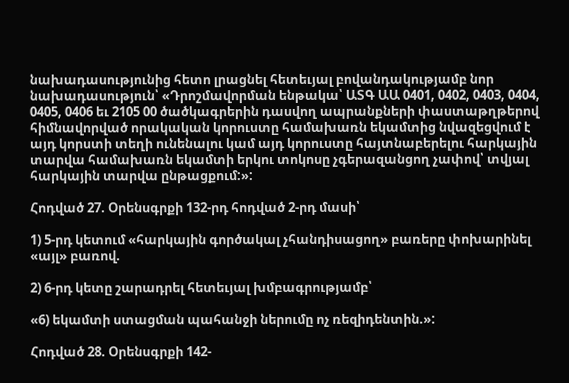նախադասությունից հետո լրացնել հետեւյալ բովանդակությամբ նոր նախադասություն՝ «Դրոշմավորման ենթակա՝ ԱՏԳ ԱԱ 0401, 0402, 0403, 0404, 0405, 0406 եւ 2105 00 ծածկագրերին դասվող ապրանքների փաստաթղթերով հիմնավորված որակական կորուստը համախառն եկամտից նվազեցվում է այդ կորստի տեղի ունենալու կամ այդ կորուստը հայտնաբերելու հարկային տարվա համախառն եկամտի երկու տոկոսը չգերազանցող չափով՝ տվյալ հարկային տարվա ընթացքում:»:

Հոդված 27. Օրենսգրքի 132-րդ հոդված 2-րդ մասի՝

1) 5-րդ կետում «հարկային գործակալ չհանդիսացող» բառերը փոխարինել «այլ» բառով.

2) 6-րդ կետը շարադրել հետեւյալ խմբագրությամբ՝

«6) եկամտի ստացման պահանջի ներումը ոչ ռեզիդենտին.»:

Հոդված 28. Օրենսգրքի 142-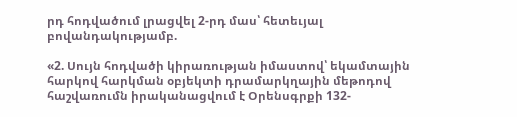րդ հոդվածում լրացվել 2-րդ մաս՝ հետեւյալ բովանդակությամբ.

«2. Սույն հոդվածի կիրառության իմաստով՝ եկամտային հարկով հարկման օբյեկտի դրամարկղային մեթոդով հաշվառումն իրականացվում է Օրենսգրքի 132-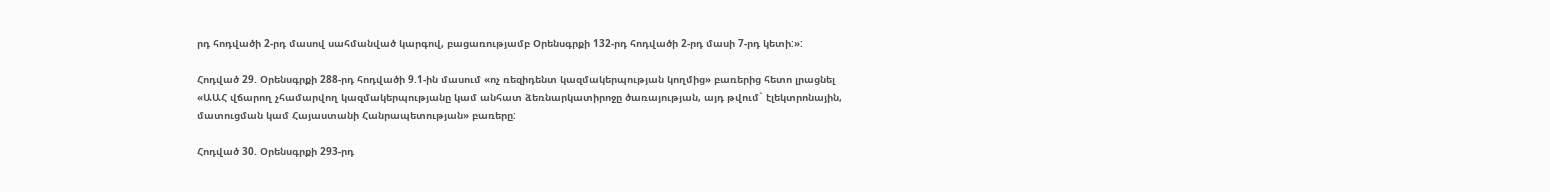րդ հոդվածի 2-րդ մասով սահմանված կարգով, բացառությամբ Օրենսգրքի 132-րդ հոդվածի 2-րդ մասի 7-րդ կետի:»:

Հոդված 29. Օրենսգրքի 288-րդ հոդվածի 9.1-ին մասում «ոչ ռեզիդենտ կազմակերպության կողմից» բառերից հետո լրացնել «ԱԱՀ վճարող չհամարվող կազմակերպությանը կամ անհատ ձեռնարկատիրոջը ծառայության, այդ թվում` էլեկտրոնային, մատուցման կամ Հայաստանի Հանրապետության» բառերը:

Հոդված 30. Օրենսգրքի 293-րդ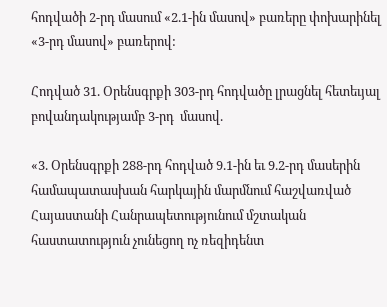հոդվածի 2-րդ մասում «2.1-ին մասով» բառերը փոխարինել «3-րդ մասով» բառերով:

Հոդված 31. Օրենսգրքի 303-րդ հոդվածը լրացնել հետեւյալ բովանդակությամբ 3-րդ  մասով.

«3. Օրենսգրքի 288-րդ հոդված 9.1-ին եւ 9.2-րդ մասերին համապատասխան հարկային մարմնում հաշվառված Հայաստանի Հանրապետությունում մշտական հաստատություն չունեցող ոչ ռեզիդենտ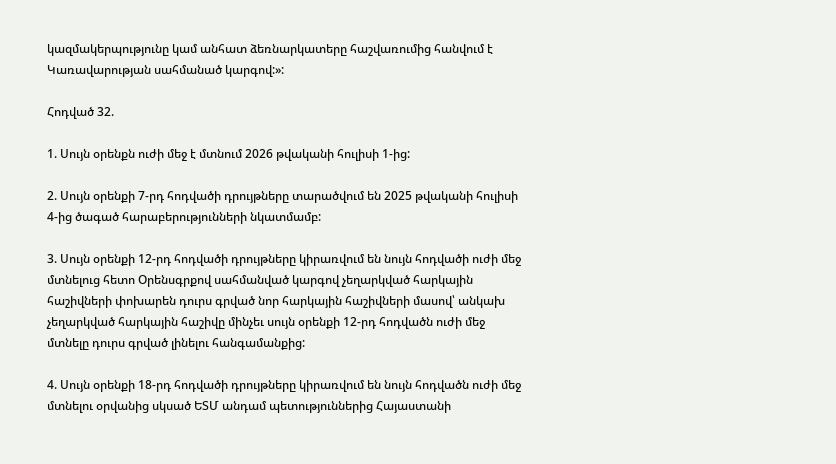կազմակերպությունը կամ անհատ ձեռնարկատերը հաշվառումից հանվում է Կառավարության սահմանած կարգով:»:

Հոդված 32.

1. Սույն օրենքն ուժի մեջ է մտնում 2026 թվականի հուլիսի 1-ից:

2. Սույն օրենքի 7-րդ հոդվածի դրույթները տարածվում են 2025 թվականի հուլիսի 4-ից ծագած հարաբերությունների նկատմամբ:

3. Սույն օրենքի 12-րդ հոդվածի դրույթները կիրառվում են նույն հոդվածի ուժի մեջ մտնելուց հետո Օրենսգրքով սահմանված կարգով չեղարկված հարկային հաշիվների փոխարեն դուրս գրված նոր հարկային հաշիվների մասով՝ անկախ չեղարկված հարկային հաշիվը մինչեւ սույն օրենքի 12-րդ հոդվածն ուժի մեջ մտնելը դուրս գրված լինելու հանգամանքից:

4. Սույն օրենքի 18-րդ հոդվածի դրույթները կիրառվում են նույն հոդվածն ուժի մեջ մտնելու օրվանից սկսած ԵՏՄ անդամ պետություններից Հայաստանի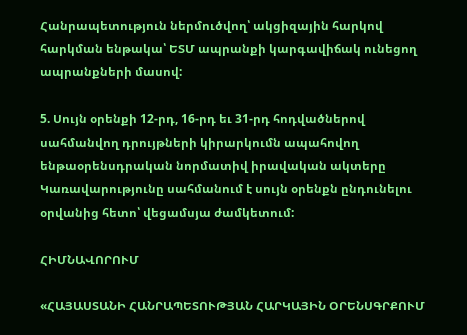Հանրապետություն ներմուծվող՝ ակցիզային հարկով հարկման ենթակա՝ ԵՏՄ ապրանքի կարգավիճակ ունեցող ապրանքների մասով:

5. Սույն օրենքի 12-րդ, 16-րդ եւ 31-րդ հոդվածներով սահմանվող դրույթների կիրարկումն ապահովող ենթաօրենսդրական նորմատիվ իրավական ակտերը Կառավարությունը սահմանում է սույն օրենքն ընդունելու օրվանից հետո՝ վեցամսյա ժամկետում:

ՀԻՄՆԱՎՈՐՈՒՄ

«ՀԱՅԱՍՏԱՆԻ ՀԱՆՐԱՊԵՏՈՒԹՅԱՆ ՀԱՐԿԱՅԻՆ ՕՐԵՆՍԳՐՔՈՒՄ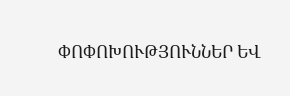ՓՈՓՈԽՈՒԹՅՈՒՆՆԵՐ ԵՎ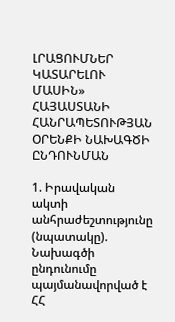ԼՐԱՑՈՒՄՆԵՐ ԿԱՏԱՐԵԼՈՒ ՄԱՍԻՆ» ՀԱՅԱՍՏԱՆԻ ՀԱՆՐԱՊԵՏՈՒԹՅԱՆ ՕՐԵՆՔԻ ՆԱԽԱԳԾԻ ԸՆԴՈՒՆՄԱՆ

1. Իրավական ակտի անհրաժեշտությունը (նպատակը). Նախագծի ընդունումը պայմանավորված է ՀՀ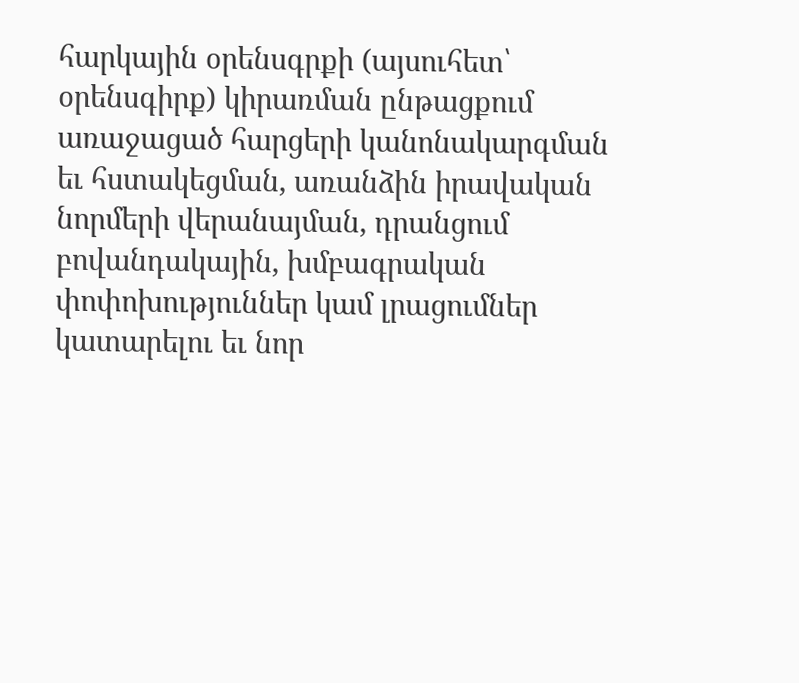հարկային օրենսգրքի (այսուհետ՝ օրենսգիրք) կիրառման ընթացքում առաջացած հարցերի կանոնակարգման եւ հստակեցման, առանձին իրավական նորմերի վերանայման, դրանցում բովանդակային, խմբագրական փոփոխություններ կամ լրացումներ կատարելու եւ նոր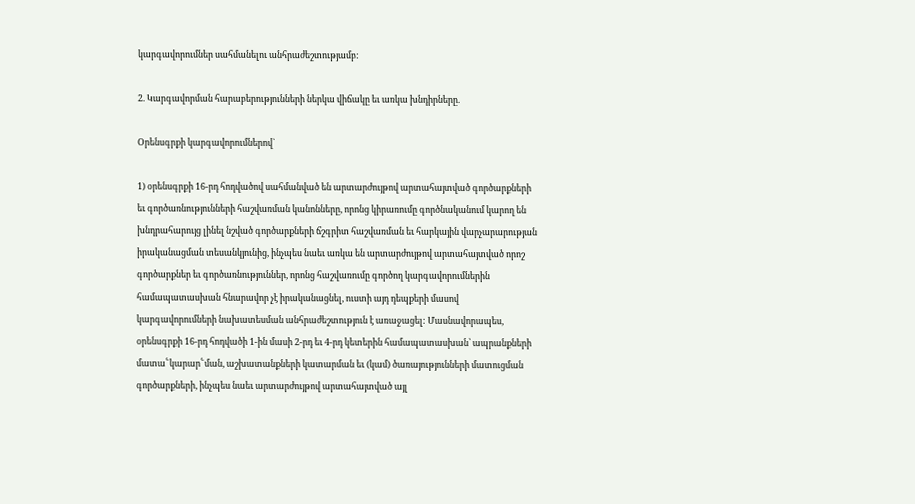կարգավորումներ սահմանելու անհրաժեշտությամբ:

2. Կարգավորման հարաբերությունների ներկա վիճակը եւ առկա խնդիրները.

Օրենսգրքի կարգավորումներով`

1) օրենսգրքի 16-րդ հոդվածով սահմանված են արտարժույթով արտահայտված գործարքների եւ գործառնությունների հաշվառման կանոնները, որոնց կիրառումը գործնականում կարող են խնդրահարույց լինել նշված գործարքների ճշգրիտ հաշվառման եւ հարկային վարչարարության իրականացման տեսանկյունից, ինչպես նաեւ առկա են արտարժույթով արտահայտված որոշ գործարքներ եւ գործառնություններ, որոնց հաշվառումը գործող կարգավորումներին համապատասխան հնարավոր չէ իրականացնել, ուստի այդ դեպքերի մասով կարգավորումների նախատեսման անհրաժեշտություն է առաջացել: Մասնավորապես, օրենսգրքի 16-րդ հոդվածի 1-ին մասի 2-րդ եւ 4-րդ կետերին համապատասխան՝ ապրանքների մատա՟կարար՟ման, աշխատանքների կատարման եւ (կամ) ծառայությունների մատուցման գործարքների, ինչպես նաեւ արտարժույթով արտահայտված այլ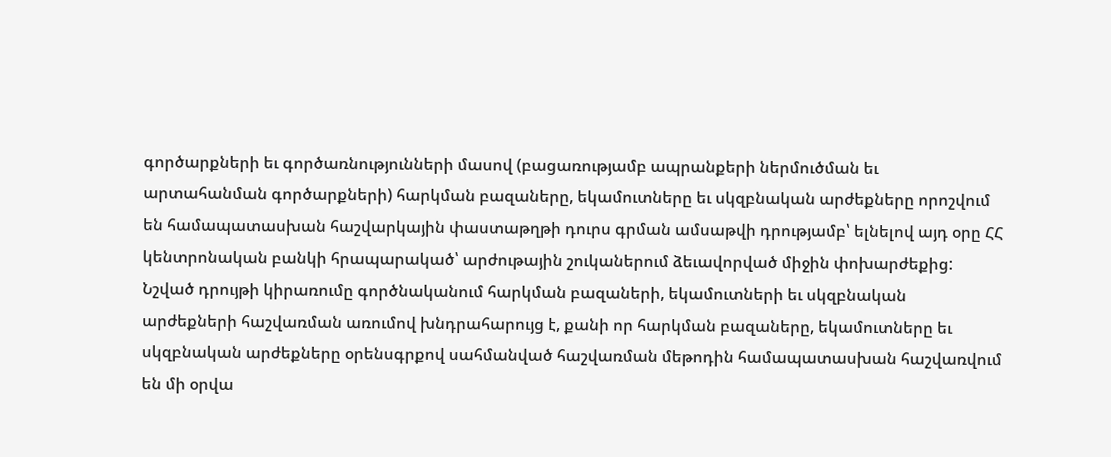գործարքների եւ գործառնությունների մասով (բացառությամբ ապրանքերի ներմուծման եւ արտահանման գործարքների) հարկման բազաները, եկամուտները եւ սկզբնական արժեքները որոշվում են համապատասխան հաշվարկային փաստաթղթի դուրս գրման ամսաթվի դրությամբ՝ ելնելով այդ օրը ՀՀ կենտրոնական բանկի հրապարակած՝ արժութային շուկաներում ձեւավորված միջին փոխարժեքից: Նշված դրույթի կիրառումը գործնականում հարկման բազաների, եկամուտների եւ սկզբնական արժեքների հաշվառման առումով խնդրահարույց է, քանի որ հարկման բազաները, եկամուտները եւ սկզբնական արժեքները օրենսգրքով սահմանված հաշվառման մեթոդին համապատասխան հաշվառվում են մի օրվա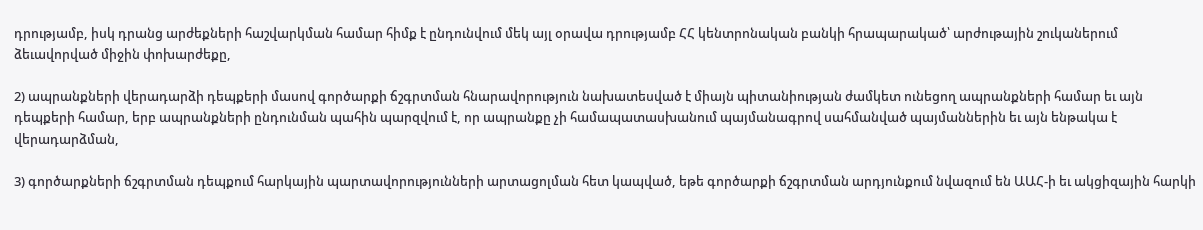դրությամբ, իսկ դրանց արժեքների հաշվարկման համար հիմք է ընդունվում մեկ այլ օրավա դրությամբ ՀՀ կենտրոնական բանկի հրապարակած՝ արժութային շուկաներում ձեւավորված միջին փոխարժեքը,

2) ապրանքների վերադարձի դեպքերի մասով գործարքի ճշգրտման հնարավորություն նախատեսված է միայն պիտանիության ժամկետ ունեցող ապրանքների համար եւ այն դեպքերի համար, երբ ապրանքների ընդունման պահին պարզվում է, որ ապրանքը չի համապատասխանում պայմանագրով սահմանված պայմաններին եւ այն ենթակա է վերադարձման,

3) գործարքների ճշգրտման դեպքում հարկային պարտավորությունների արտացոլման հետ կապված, եթե գործարքի ճշգրտման արդյունքում նվազում են ԱԱՀ-ի եւ ակցիզային հարկի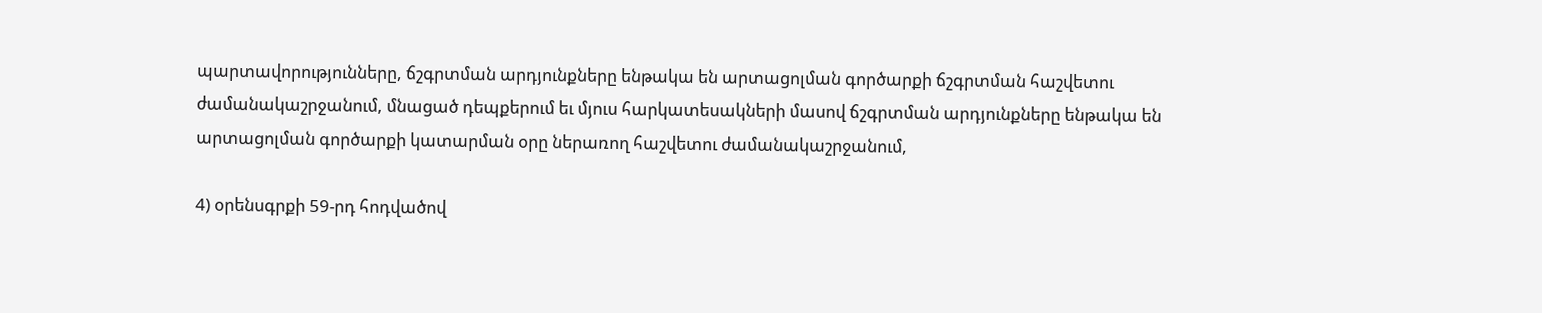պարտավորությունները, ճշգրտման արդյունքները ենթակա են արտացոլման գործարքի ճշգրտման հաշվետու ժամանակաշրջանում, մնացած դեպքերում եւ մյուս հարկատեսակների մասով ճշգրտման արդյունքները ենթակա են արտացոլման գործարքի կատարման օրը ներառող հաշվետու ժամանակաշրջանում,

4) օրենսգրքի 59-րդ հոդվածով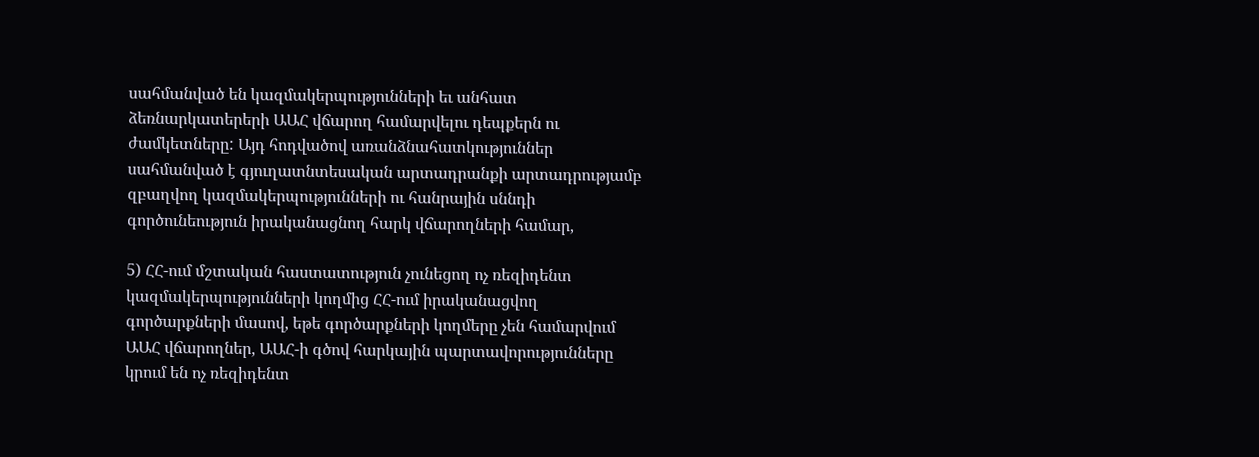սահմանված են կազմակերպությունների եւ անհատ ձեռնարկատերերի ԱԱՀ վճարող համարվելու դեպքերն ու ժամկետները: Այդ հոդվածով առանձնահատկություններ սահմանված է գյուղատնտեսական արտադրանքի արտադրությամբ զբաղվող կազմակերպությունների ու հանրային սննդի գործունեություն իրականացնող հարկ վճարողների համար,

5) ՀՀ-ում մշտական հաստատություն չունեցող ոչ ռեզիդենտ կազմակերպությունների կողմից ՀՀ-ում իրականացվող գործարքների մասով, եթե գործարքների կողմերը չեն համարվում ԱԱՀ վճարողներ, ԱԱՀ-ի գծով հարկային պարտավորությունները կրում են ոչ ռեզիդենտ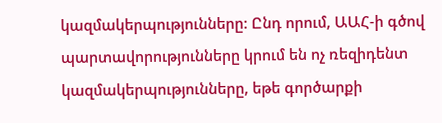կազմակերպությունները: Ընդ որում, ԱԱՀ-ի գծով պարտավորությունները կրում են ոչ ռեզիդենտ կազմակերպությունները, եթե գործարքի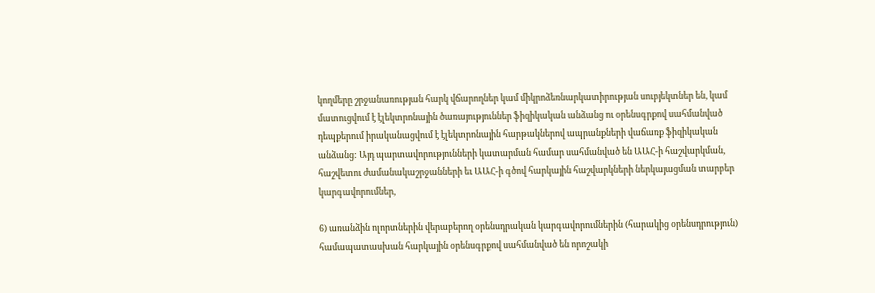կողմերը շրջանառության հարկ վճարողներ կամ միկրոձեռնարկատիրության սուբյեկտներ են, կամ մատուցվում է էլեկտրոնային ծառայություններ ֆիզիկական անձանց ու օրենսգրքով սահմանված դեպքերում իրականացվում է էլեկտրոնային հարթակներով ապրանքների վաճառք ֆիզիկական անձանց: Այդ պարտավորությունների կատարման համար սահմանված են ԱԱՀ-ի հաշվարկման, հաշվետու ժամանակաշրջանների եւ ԱԱՀ-ի գծով հարկային հաշվարկների ներկայացման տարբեր կարգավորումներ,

6) առանձին ոլորտներին վերաբերող օրենսդրական կարգավորումներին (հարակից օրենսդրություն) համապատասխան հարկային օրենսգրքով սահմանված են որոշակի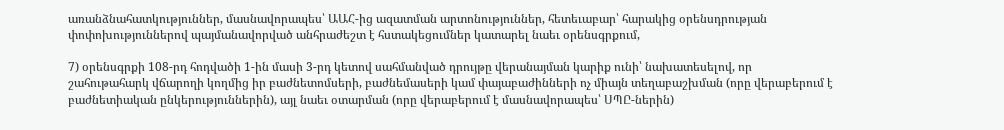առանձնահատկություններ, մասնավորապես՝ ԱԱՀ-ից ազատման արտոնություններ, հետեւաբար՝ հարակից օրենսդրության փոփոխություններով պայմանավորված անհրաժեշտ է հստակեցումներ կատարել նաեւ օրենսգրքում,

7) օրենսգրքի 108-րդ հոդվածի 1-ին մասի 3-րդ կետով սահմանված դրույթը վերանայման կարիք ունի՝ նախատեսելով, որ շահութահարկ վճարողի կողմից իր բաժնետոմսերի, բաժնեմասերի կամ փայաբաժինների ոչ միայն տեղաբաշխման (որը վերաբերում է բաժնետիական ընկերություններին), այլ նաեւ օտարման (որը վերաբերում է մասնավորապես՝ ՍՊԸ-ներին)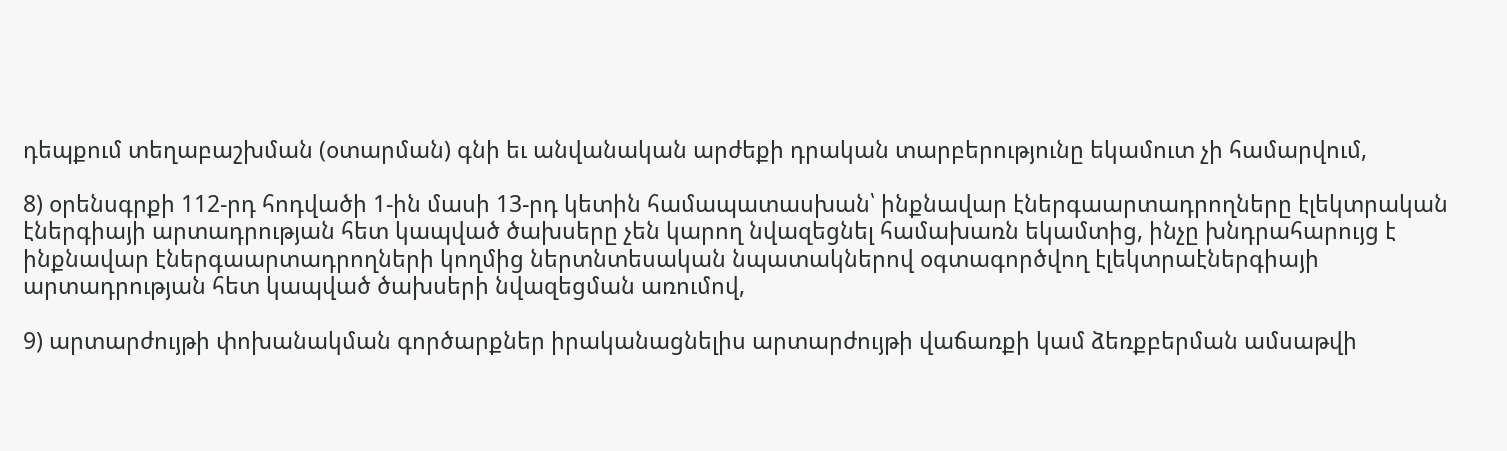դեպքում տեղաբաշխման (օտարման) գնի եւ անվանական արժեքի դրական տարբերությունը եկամուտ չի համարվում,

8) օրենսգրքի 112-րդ հոդվածի 1-ին մասի 13-րդ կետին համապատասխան՝ ինքնավար էներգաարտադրողները էլեկտրական էներգիայի արտադրության հետ կապված ծախսերը չեն կարող նվազեցնել համախառն եկամտից, ինչը խնդրահարույց է ինքնավար էներգաարտադրողների կողմից ներտնտեսական նպատակներով օգտագործվող էլեկտրաէներգիայի արտադրության հետ կապված ծախսերի նվազեցման առումով,

9) արտարժույթի փոխանակման գործարքներ իրականացնելիս արտարժույթի վաճառքի կամ ձեռքբերման ամսաթվի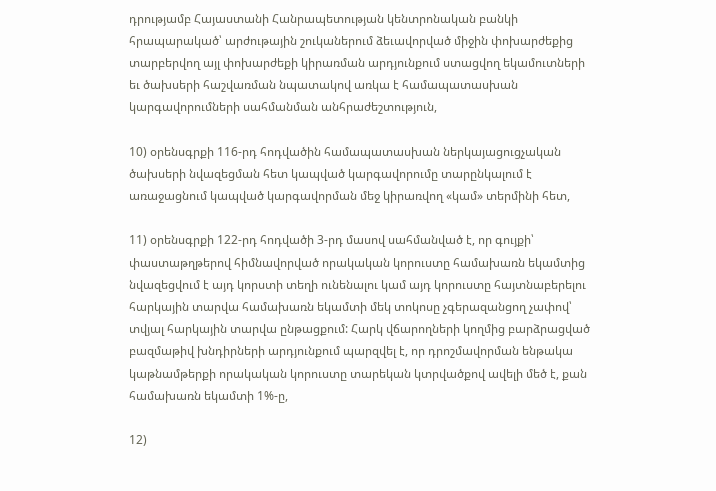դրությամբ Հայաստանի Հանրապետության կենտրոնական բանկի հրապարակած՝ արժութային շուկաներում ձեւավորված միջին փոխարժեքից տարբերվող այլ փոխարժեքի կիրառման արդյունքում ստացվող եկամուտների եւ ծախսերի հաշվառման նպատակով առկա է համապատասխան կարգավորումների սահմանման անհրաժեշտություն,

10) օրենսգրքի 116-րդ հոդվածին համապատասխան ներկայացուցչական ծախսերի նվազեցման հետ կապված կարգավորումը տարընկալում է առաջացնում կապված կարգավորման մեջ կիրառվող «կամ» տերմինի հետ,

11) օրենսգրքի 122-րդ հոդվածի 3-րդ մասով սահմանված է, որ գույքի՝ փաստաթղթերով հիմնավորված որակական կորուստը համախառն եկամտից նվազեցվում է այդ կորստի տեղի ունենալու կամ այդ կորուստը հայտնաբերելու հարկային տարվա համախառն եկամտի մեկ տոկոսը չգերազանցող չափով՝ տվյալ հարկային տարվա ընթացքում: Հարկ վճարողների կողմից բարձրացված բազմաթիվ խնդիրների արդյունքում պարզվել է, որ դրոշմավորման ենթակա կաթնամթերքի որակական կորուստը տարեկան կտրվածքով ավելի մեծ է, քան համախառն եկամտի 1%-ը,

12)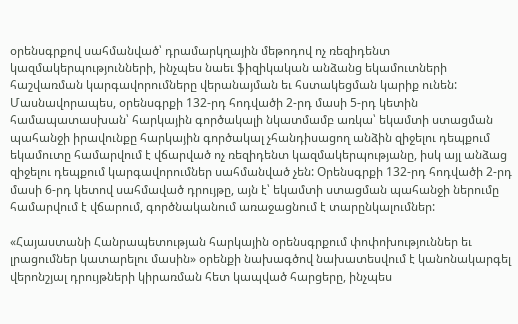օրենսգրքով սահմանված՝ դրամարկղային մեթոդով ոչ ռեզիդենտ կազմակերպությունների, ինչպես նաեւ ֆիզիկական անձանց եկամուտների հաշվառման կարգավորումները վերանայման եւ հստակեցման կարիք ունեն: Մասնավորապես, օրենսգրքի 132-րդ հոդվածի 2-րդ մասի 5-րդ կետին համապատասխան՝ հարկային գործակալի նկատմամբ առկա՝ եկամտի ստացման պահանջի իրավունքը հարկային գործակալ չհանդիսացող անձին զիջելու դեպքում եկամուտը համարվում է վճարված ոչ ռեզիդենտ կազմակերպությանը, իսկ այլ անձաց զիջելու դեպքում կարգավորումներ սահմանված չեն: Օրենսգրքի 132-րդ հոդվածի 2-րդ մասի 6-րդ կետով սահմաված դրույթը, այն է՝ եկամտի ստացման պահանջի ներումը համարվում է վճարում, գործնականում առաջացնում է տարընկալումներ:

«Հայաստանի Հանրապետության հարկային օրենսգրքում փոփոխություններ եւ լրացումներ կատարելու մասին» օրենքի նախագծով նախատեսվում է կանոնակարգել վերոնշյալ դրույթների կիրառման հետ կապված հարցերը, ինչպես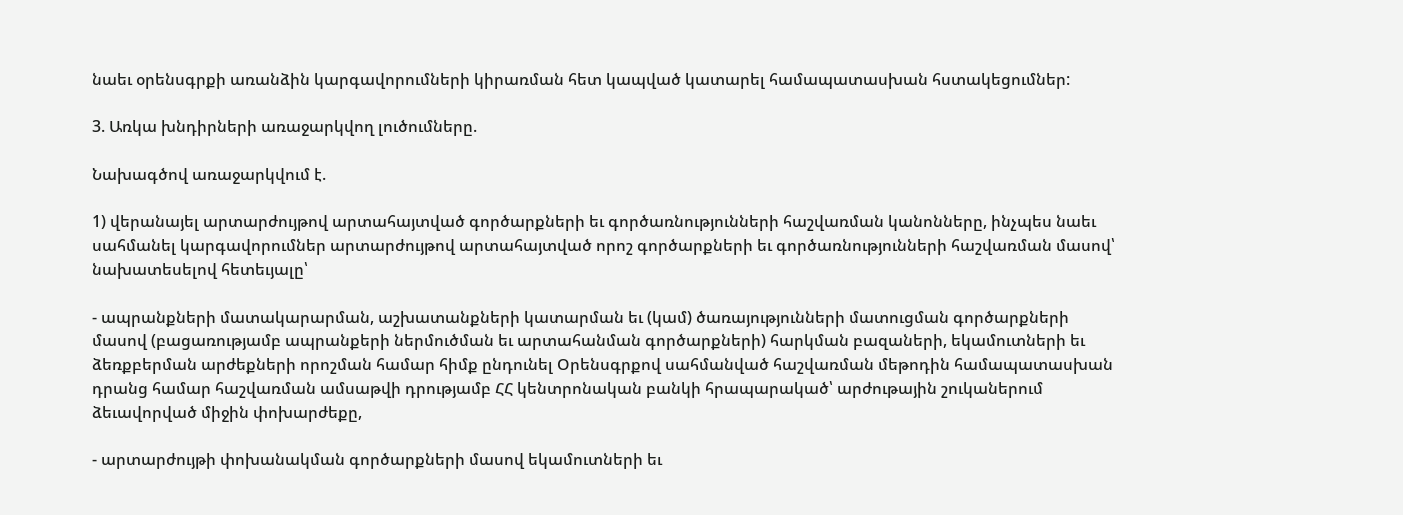նաեւ օրենսգրքի առանձին կարգավորումների կիրառման հետ կապված կատարել համապատասխան հստակեցումներ:

3. Առկա խնդիրների առաջարկվող լուծումները.

Նախագծով առաջարկվում է.

1) վերանայել արտարժույթով արտահայտված գործարքների եւ գործառնությունների հաշվառման կանոնները, ինչպես նաեւ սահմանել կարգավորումներ արտարժույթով արտահայտված որոշ գործարքների եւ գործառնությունների հաշվառման մասով՝ նախատեսելով հետեւյալը՝

- ապրանքների մատակարարման, աշխատանքների կատարման եւ (կամ) ծառայությունների մատուցման գործարքների մասով (բացառությամբ ապրանքերի ներմուծման եւ արտահանման գործարքների) հարկման բազաների, եկամուտների եւ ձեռքբերման արժեքների որոշման համար հիմք ընդունել Օրենսգրքով սահմանված հաշվառման մեթոդին համապատասխան դրանց համար հաշվառման ամսաթվի դրությամբ ՀՀ կենտրոնական բանկի հրապարակած՝ արժութային շուկաներում ձեւավորված միջին փոխարժեքը,

- արտարժույթի փոխանակման գործարքների մասով եկամուտների եւ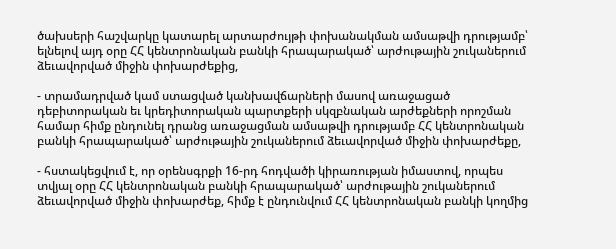ծախսերի հաշվարկը կատարել արտարժույթի փոխանակման ամսաթվի դրությամբ՝ ելնելով այդ օրը ՀՀ կենտրոնական բանկի հրապարակած՝ արժութային շուկաներում ձեւավորված միջին փոխարժեքից,

- տրամադրված կամ ստացված կանխավճարների մասով առաջացած դեբիտորական եւ կրեդիտորական պարտքերի սկզբնական արժեքների որոշման համար հիմք ընդունել դրանց առաջացման ամսաթվի դրությամբ ՀՀ կենտրոնական բանկի հրապարակած՝ արժութային շուկաներում ձեւավորված միջին փոխարժեքը,

- հստակեցվում է, որ օրենսգրքի 16-րդ հոդվածի կիրառության իմաստով, որպես տվյալ օրը ՀՀ կենտրոնական բանկի հրապարակած՝ արժութային շուկաներում ձեւավորված միջին փոխարժեք, հիմք է ընդունվում ՀՀ կենտրոնական բանկի կողմից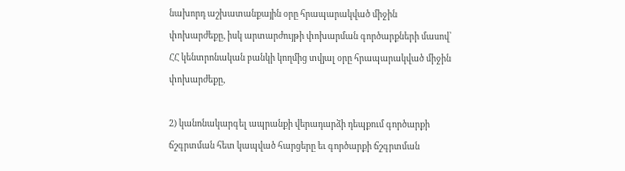նախորդ աշխատանքային օրը հրապարակված միջին փոխարժեքը, իսկ արտարժույթի փոխարման գործարքների մասով՝ ՀՀ կենտրոնական բանկի կողմից տվյալ օրը հրապարակված միջին փոխարժեքը,

2) կանոնակարգել ապրանքի վերադարձի դեպքում գործարքի ճշգրտման հետ կապված հարցերը եւ գործարքի ճշգրտման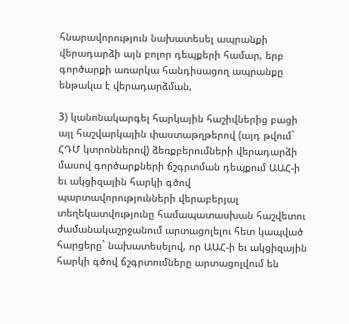հնարավորություն նախատեսել ապրանքի վերադարձի այն բոլոր դեպքերի համար, երբ գործարքի առարկա հանդիսացող ապրանքը ենթակա է վերադարձման,

3) կանոնակարգել հարկային հաշիվներից բացի այլ հաշվարկային փաստաթղթերով (այդ թվում` ՀԴՄ կտրոններով) ձեռքբերումների վերադարձի մասով գործարքների ճշգրտման դեպքում ԱԱՀ-ի եւ ակցիզային հարկի գծով պարտավորությունների վերաբերյալ տեղեկատվությունը համապատասխան հաշվետու ժամանակաշրջանում արտացոլելու հետ կապված հարցերը` նախատեսելով, որ ԱԱՀ-ի եւ ակցիզային հարկի գծով ճշգրտումները արտացոլվում են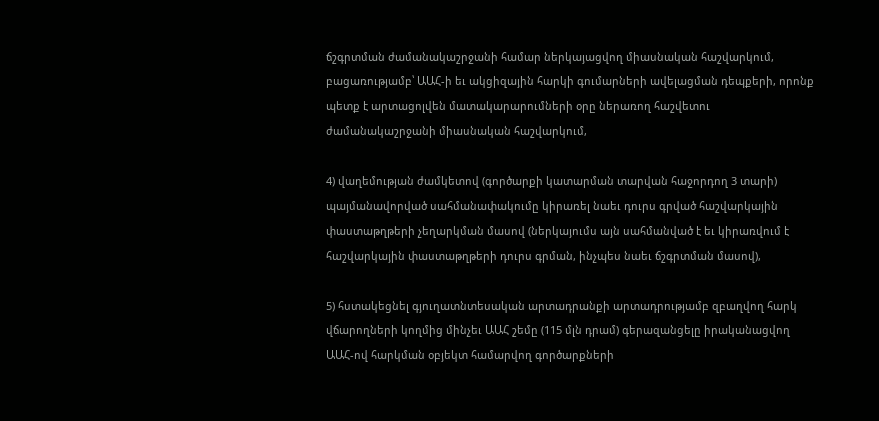ճշգրտման ժամանակաշրջանի համար ներկայացվող միասնական հաշվարկում, բացառությամբ՝ ԱԱՀ-ի եւ ակցիզային հարկի գումարների ավելացման դեպքերի, որոնք պետք է արտացոլվեն մատակարարումների օրը ներառող հաշվետու ժամանակաշրջանի միասնական հաշվարկում,

4) վաղեմության ժամկետով (գործարքի կատարման տարվան հաջորդող 3 տարի) պայմանավորված սահմանափակումը կիրառել նաեւ դուրս գրված հաշվարկային փաստաթղթերի չեղարկման մասով (ներկայումս այն սահմանված է եւ կիրառվում է հաշվարկային փաստաթղթերի դուրս գրման, ինչպես նաեւ ճշգրտման մասով),

5) հստակեցնել գյուղատնտեսական արտադրանքի արտադրությամբ զբաղվող հարկ վճարողների կողմից մինչեւ ԱԱՀ շեմը (115 մլն դրամ) գերազանցելը իրականացվող ԱԱՀ-ով հարկման օբյեկտ համարվող գործարքների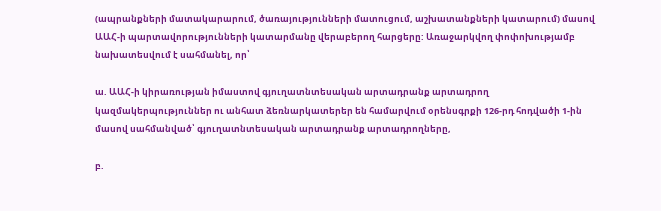(ապրանքների մատակարարում, ծառայությունների մատուցում, աշխատանքների կատարում) մասով ԱԱՀ-ի պարտավորությունների կատարմանը վերաբերող հարցերը: Առաջարկվող փոփոխությամբ նախատեսվում է սահմանել, որ՝

ա. ԱԱՀ-ի կիրառության իմաստով գյուղատնտեսական արտադրանք արտադրող կազմակերպություններ ու անհատ ձեռնարկատերեր են համարվում օրենսգրքի 126-րդ հոդվածի 1-ին մասով սահմանված՝ գյուղատնտեսական արտադրանք արտադրողները,

բ.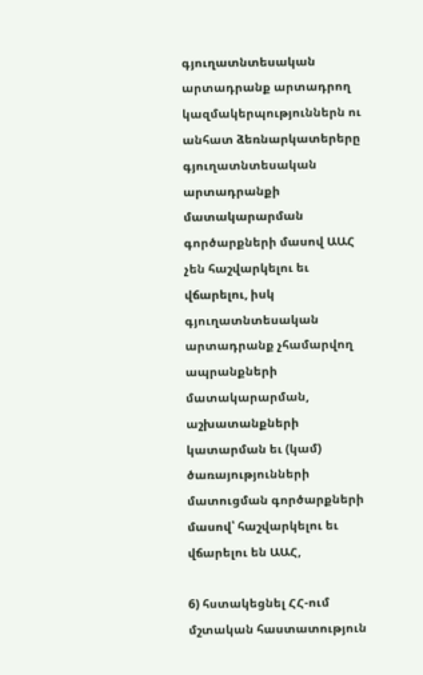գյուղատնտեսական արտադրանք արտադրող կազմակերպություններն ու անհատ ձեռնարկատերերը գյուղատնտեսական արտադրանքի մատակարարման գործարքների մասով ԱԱՀ չեն հաշվարկելու եւ վճարելու, իսկ գյուղատնտեսական արտադրանք չհամարվող ապրանքների մատակարարման, աշխատանքների կատարման եւ (կամ) ծառայությունների մատուցման գործարքների մասով՝ հաշվարկելու եւ վճարելու են ԱԱՀ,

6) հստակեցնել ՀՀ-ում մշտական հաստատություն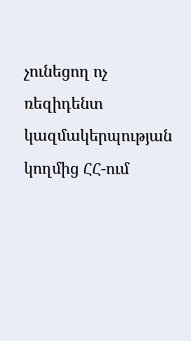չունեցող ոչ ռեզիդենտ կազմակերպության կողմից ՀՀ-ում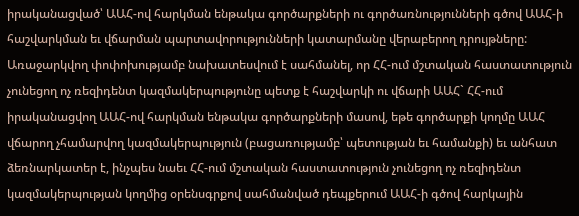իրականացված՝ ԱԱՀ-ով հարկման ենթակա գործարքների ու գործառնությունների գծով ԱԱՀ-ի հաշվարկման եւ վճարման պարտավորությունների կատարմանը վերաբերող դրույթները: Առաջարկվող փոփոխությամբ նախատեսվում է սահմանել, որ ՀՀ-ում մշտական հաստատություն չունեցող ոչ ռեզիդենտ կազմակերպությունը պետք է հաշվարկի ու վճարի ԱԱՀ` ՀՀ-ում իրականացվող ԱԱՀ-ով հարկման ենթակա գործարքների մասով, եթե գործարքի կողմը ԱԱՀ վճարող չհամարվող կազմակերպություն (բացառությամբ՝ պետության եւ համանքի) եւ անհատ ձեռնարկատեր է, ինչպես նաեւ ՀՀ-ում մշտական հաստատություն չունեցող ոչ ռեզիդենտ կազմակերպության կողմից օրենսգրքով սահմանված դեպքերում ԱԱՀ-ի գծով հարկային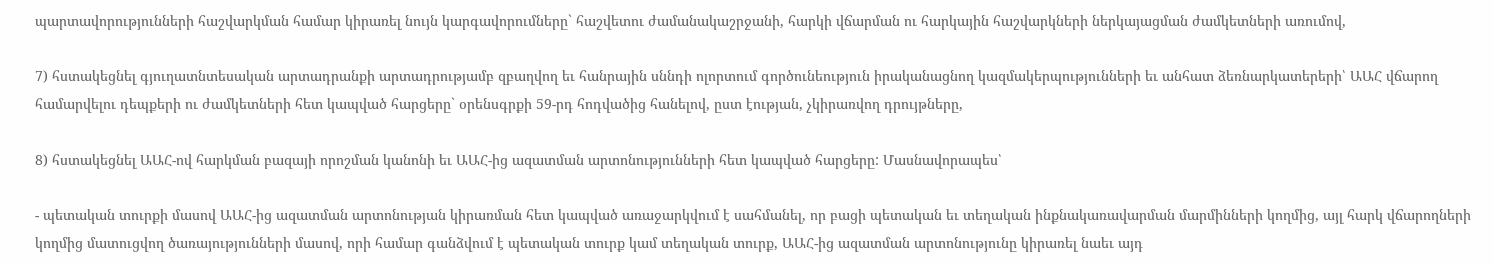պարտավորությունների հաշվարկման համար կիրառել նույն կարգավորումները` հաշվետու ժամանակաշրջանի, հարկի վճարման ու հարկային հաշվարկների ներկայացման ժամկետների առումով,

7) հստակեցնել գյուղատնտեսական արտադրանքի արտադրությամբ զբաղվող եւ հանրային սննդի ոլորտում գործունեություն իրականացնող կազմակերպությունների եւ անհատ ձեռնարկատերերի՝ ԱԱՀ վճարող համարվելու դեպքերի ու ժամկետների հետ կապված հարցերը` օրենսգրքի 59-րդ հոդվածից հանելով, ըստ էության, չկիրառվող դրույթները,

8) հստակեցնել ԱԱՀ-ով հարկման բազայի որոշման կանոնի եւ ԱԱՀ-ից ազատման արտոնությունների հետ կապված հարցերը: Մասնավորապես՝

- պետական տուրքի մասով ԱԱՀ-ից ազատման արտոնության կիրառման հետ կապված առաջարկվում է սահմանել, որ բացի պետական եւ տեղական ինքնակառավարման մարմինների կողմից, այլ հարկ վճարողների կողմից մատուցվող ծառայությունների մասով, որի համար գանձվում է պետական տուրք կամ տեղական տուրք, ԱԱՀ-ից ազատման արտոնությունը կիրառել նաեւ այդ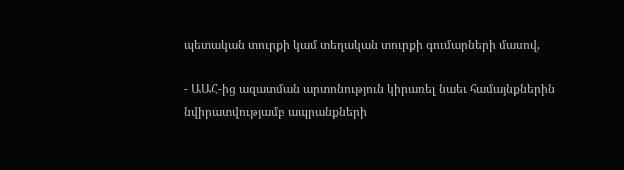պետական տուրքի կամ տեղական տուրքի գումարների մասով,

- ԱԱՀ-ից ազատման արտոնություն կիրառել նաեւ համայնքներին նվիրատվությամբ ապրանքների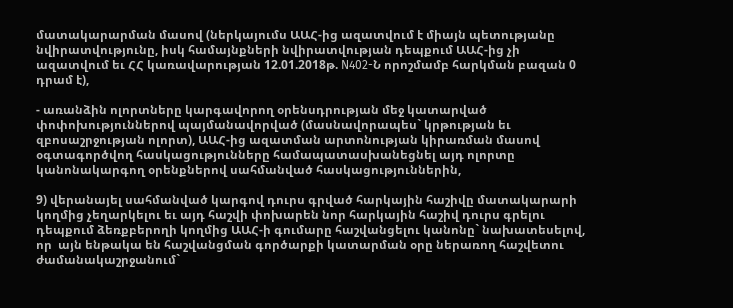մատակարարման մասով (ներկայումս ԱԱՀ-ից ազատվում է միայն պետությանը նվիրատվությունը, իսկ համայնքների նվիրատվության դեպքում ԱԱՀ-ից չի ազատվում եւ ՀՀ կառավարության 12.01.2018թ. N402-Ն որոշմամբ հարկման բազան 0 դրամ է),

- առանձին ոլորտները կարգավորող օրենսդրության մեջ կատարված փոփոխություններով պայմանավորված (մասնավորապես` կրթության եւ զբոսաշրջության ոլորտ), ԱԱՀ-ից ազատման արտոնության կիրառման մասով օգտագործվող հասկացությունները համապատասխանեցնել այդ ոլորտը կանոնակարգող օրենքներով սահմանված հասկացություններին,

9) վերանայել սահմանված կարգով դուրս գրված հարկային հաշիվը մատակարարի կողմից չեղարկելու եւ այդ հաշվի փոխարեն նոր հարկային հաշիվ դուրս գրելու դեպքում ձեռքբերողի կողմից ԱԱՀ-ի գումարը հաշվանցելու կանոնը` նախատեսելով, որ  այն ենթակա են հաշվանցման գործարքի կատարման օրը ներառող հաշվետու ժամանակաշրջանում`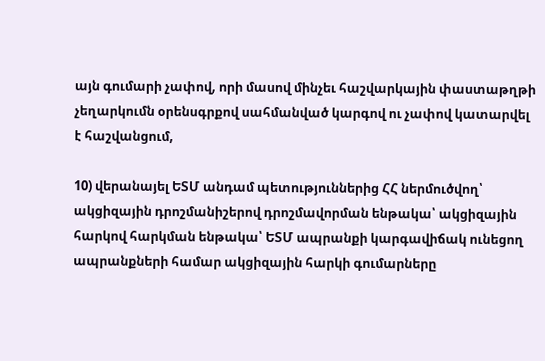այն գումարի չափով, որի մասով մինչեւ հաշվարկային փաստաթղթի չեղարկումն օրենսգրքով սահմանված կարգով ու չափով կատարվել է հաշվանցում,

10) վերանայել ԵՏՄ անդամ պետություններից ՀՀ ներմուծվող՝ ակցիզային դրոշմանիշերով դրոշմավորման ենթակա՝ ակցիզային հարկով հարկման ենթակա՝ ԵՏՄ ապրանքի կարգավիճակ ունեցող ապրանքների համար ակցիզային հարկի գումարները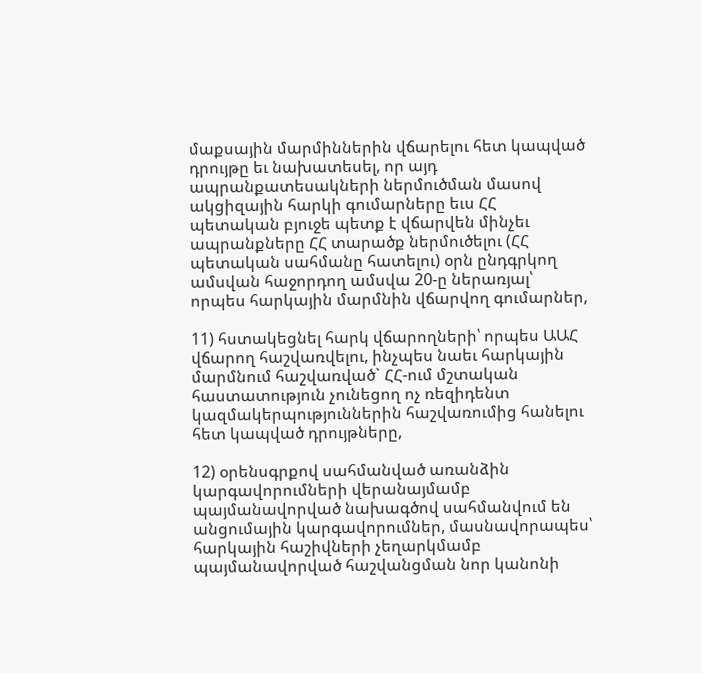մաքսային մարմիններին վճարելու հետ կապված դրույթը եւ նախատեսել, որ այդ ապրանքատեսակների ներմուծման մասով ակցիզային հարկի գումարները եւս ՀՀ պետական բյուջե պետք է վճարվեն մինչեւ ապրանքները ՀՀ տարածք ներմուծելու (ՀՀ պետական սահմանը հատելու) օրն ընդգրկող ամսվան հաջորդող ամսվա 20-ը ներառյալ՝ որպես հարկային մարմնին վճարվող գումարներ,

11) հստակեցնել հարկ վճարողների՝ որպես ԱԱՀ վճարող հաշվառվելու, ինչպես նաեւ հարկային մարմնում հաշվառված` ՀՀ-ում մշտական հաստատություն չունեցող ոչ ռեզիդենտ կազմակերպություններին հաշվառումից հանելու հետ կապված դրույթները,

12) օրենսգրքով սահմանված առանձին կարգավորումների վերանայմամբ պայմանավորված նախագծով սահմանվում են անցումային կարգավորումներ, մասնավորապես՝ հարկային հաշիվների չեղարկմամբ պայմանավորված հաշվանցման նոր կանոնի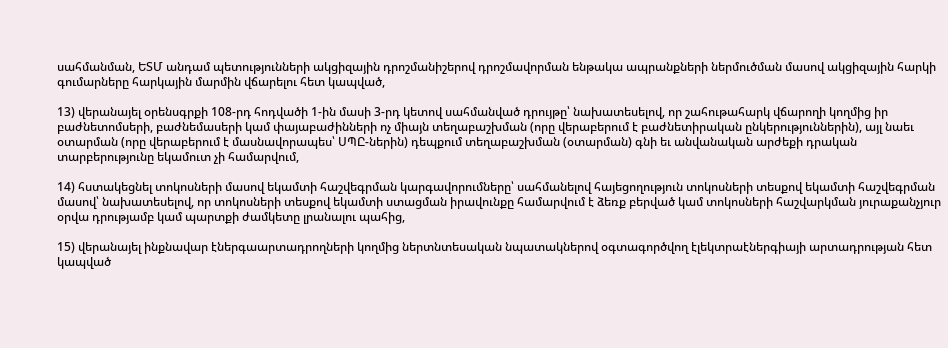սահմանման, ԵՏՄ անդամ պետությունների ակցիզային դրոշմանիշերով դրոշմավորման ենթակա ապրանքների ներմուծման մասով ակցիզային հարկի գումարները հարկային մարմին վճարելու հետ կապված,

13) վերանայել օրենսգրքի 108-րդ հոդվածի 1-ին մասի 3-րդ կետով սահմանված դրույթը՝ նախատեսելով, որ շահութահարկ վճարողի կողմից իր բաժնետոմսերի, բաժնեմասերի կամ փայաբաժինների ոչ միայն տեղաբաշխման (որը վերաբերում է բաժնետիրական ընկերություններին), այլ նաեւ օտարման (որը վերաբերում է մասնավորապես՝ ՍՊԸ-ներին) դեպքում տեղաբաշխման (օտարման) գնի եւ անվանական արժեքի դրական տարբերությունը եկամուտ չի համարվում,

14) հստակեցնել տոկոսների մասով եկամտի հաշվեգրման կարգավորումները՝ սահմանելով հայեցողություն տոկոսների տեսքով եկամտի հաշվեգրման մասով՝ նախատեսելով, որ տոկոսների տեսքով եկամտի ստացման իրավունքը համարվում է ձեռք բերված կամ տոկոսների հաշվարկման յուրաքանչյուր օրվա դրությամբ կամ պարտքի ժամկետը լրանալու պահից,

15) վերանայել ինքնավար էներգաարտադրողների կողմից ներտնտեսական նպատակներով օգտագործվող էլեկտրաէներգիայի արտադրության հետ կապված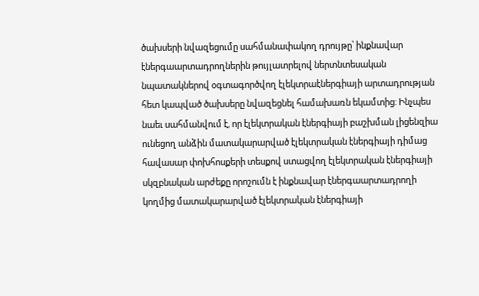ծախսերի նվազեցումը սահմանափակող դրույթը՝ ինքնավար էներգաարտադրողներին թույլատրելով ներտնտեսական նպատակներով օգտագործվող էլեկտրաէներգիայի արտադրության հետ կապված ծախսերը նվազեցնել համախառն եկամտից: Ինչպես նաեւ սահմանվում է, որ էլեկտրական էներգիայի բաշխման լիցենզիա ունեցող անձին մատակարարված էլեկտրական էներգիայի դիմաց հավասար փոխհոսքերի տեսքով ստացվող էլեկտրական էներգիայի սկզբնական արժեքը որոշումն է ինքնավար էներգաարտադրողի կողմից մատակարարված էլեկտրական էներգիայի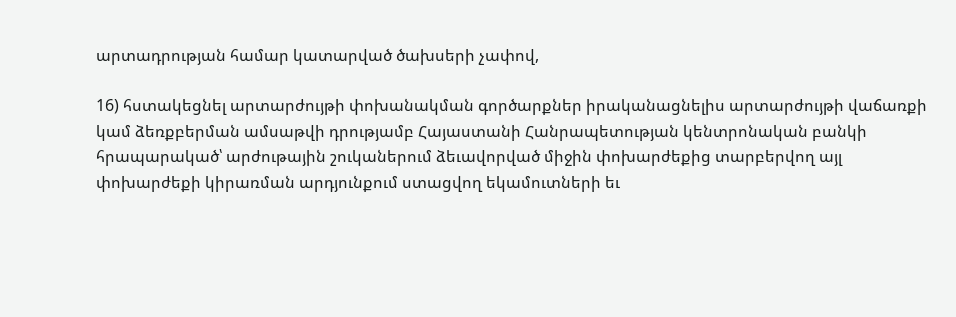արտադրության համար կատարված ծախսերի չափով,

16) հստակեցնել արտարժույթի փոխանակման գործարքներ իրականացնելիս արտարժույթի վաճառքի կամ ձեռքբերման ամսաթվի դրությամբ Հայաստանի Հանրապետության կենտրոնական բանկի հրապարակած՝ արժութային շուկաներում ձեւավորված միջին փոխարժեքից տարբերվող այլ փոխարժեքի կիրառման արդյունքում ստացվող եկամուտների եւ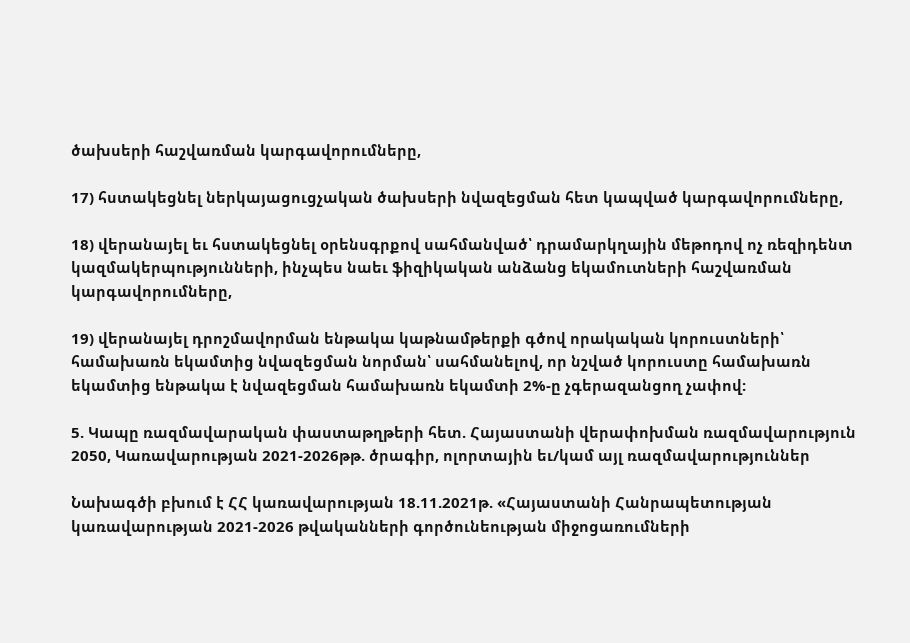ծախսերի հաշվառման կարգավորումները,

17) հստակեցնել ներկայացուցչական ծախսերի նվազեցման հետ կապված կարգավորումները,

18) վերանայել եւ հստակեցնել օրենսգրքով սահմանված՝ դրամարկղային մեթոդով ոչ ռեզիդենտ կազմակերպությունների, ինչպես նաեւ ֆիզիկական անձանց եկամուտների հաշվառման կարգավորումները,

19) վերանայել դրոշմավորման ենթակա կաթնամթերքի գծով որակական կորուստների՝ համախառն եկամտից նվազեցման նորման՝ սահմանելով, որ նշված կորուստը համախառն եկամտից ենթակա է նվազեցման համախառն եկամտի 2%-ը չգերազանցող չափով:

5. Կապը ռազմավարական փաստաթղթերի հետ. Հայաստանի վերափոխման ռազմավարություն 2050, Կառավարության 2021-2026թթ. ծրագիր, ոլորտային եւ/կամ այլ ռազմավարություններ

Նախագծի բխում է ՀՀ կառավարության 18.11.2021թ. «Հայաստանի Հանրապետության կառավարության 2021-2026 թվականների գործունեության միջոցառումների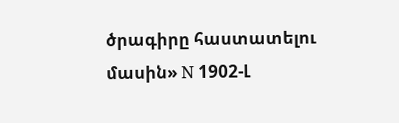ծրագիրը հաստատելու մասին» N 1902-Լ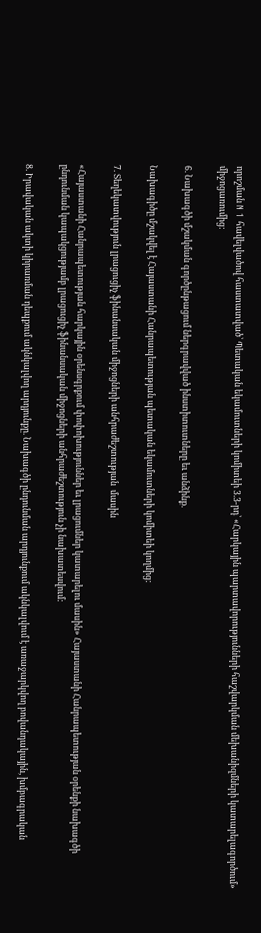որոշման N 1 հավելվածով հաստատված՝ Պետական եկամուտների կոմիտեի 3.3-րդ՝ «Հարկային պարտավորությունների հաշվարկման մեխանիզմների կատարելագործում» միջոցառումից:

6. Նախագծի մշակման գործընթացում ներգրավված ինստիտուտները եւ անձինք.

Նախագիծը մշակվել է Հայաստանի Հանրապետության պետական եկամուտների կոմիտեի կողմից:

7. Տեղեկատվություն լրացուցիչ ֆինանսական միջոցների անհրաժեշտության  մասին

«Հայաստանի Հանրապետության հարկային օրենսգրքում փոփոխություններ եւ լրացումներ կատարելու մասին» Հայաստանի Հանրապետության օրենքի նախագծի ընդունման կապակցությամբ լրացուցիչ ֆինանսական միջոցների անհրաժեշտություն չի նախատեսվում:

8. Իրավական ակտի կիրառման դեպքում ակնկալվող արդյունքը. Նախագծի ընդունման արդյունքում ակնկալվում է առաջարկվող բովանդակային, խմբագրական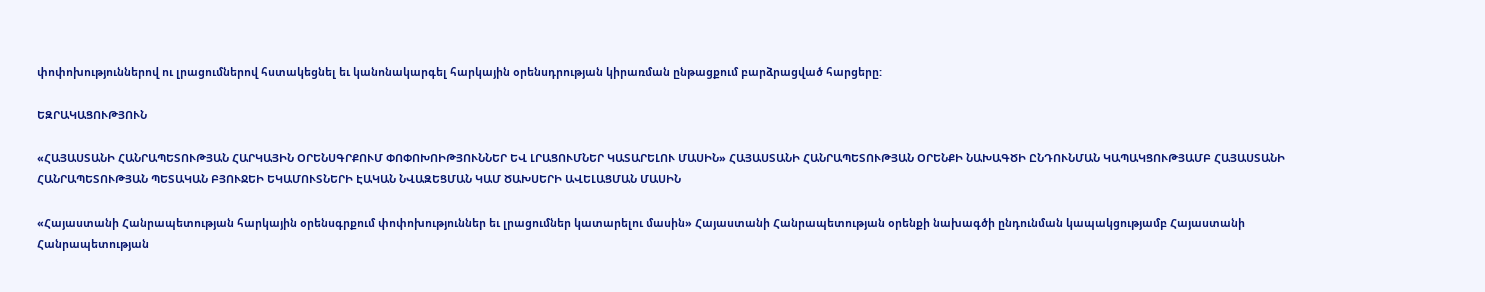փոփոխություններով ու լրացումներով հստակեցնել եւ կանոնակարգել հարկային օրենսդրության կիրառման ընթացքում բարձրացված հարցերը:

ԵԶՐԱԿԱՑՈՒԹՅՈՒՆ

«ՀԱՅԱՍՏԱՆԻ ՀԱՆՐԱՊԵՏՈՒԹՅԱՆ ՀԱՐԿԱՅԻՆ ՕՐԵՆՍԳՐՔՈՒՄ ՓՈՓՈԽՈԻԹՅՈՒՆՆԵՐ ԵՎ ԼՐԱՑՈՒՄՆԵՐ ԿԱՏԱՐԵԼՈՒ ՄԱՍԻՆ» ՀԱՅԱՍՏԱՆԻ ՀԱՆՐԱՊԵՏՈՒԹՅԱՆ ՕՐԵՆՔԻ ՆԱԽԱԳԾԻ ԸՆԴՈՒՆՄԱՆ ԿԱՊԱԿՑՈՒԹՅԱՄԲ ՀԱՅԱՍՏԱՆԻ ՀԱՆՐԱՊԵՏՈՒԹՅԱՆ ՊԵՏԱԿԱՆ ԲՅՈՒՋԵԻ ԵԿԱՄՈՒՏՆԵՐԻ ԷԱԿԱՆ ՆՎԱԶԵՑՄԱՆ ԿԱՄ ԾԱԽՍԵՐԻ ԱՎԵԼԱՑՄԱՆ ՄԱՍԻՆ

«Հայաստանի Հանրապետության հարկային օրենսգրքում փոփոխություններ եւ լրացումներ կատարելու մասին» Հայաստանի Հանրապետության օրենքի նախագծի ընդունման կապակցությամբ Հայաստանի Հանրապետության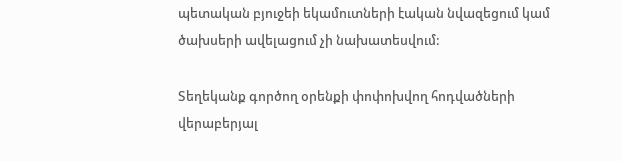պետական բյուջեի եկամուտների էական նվազեցում կամ ծախսերի ավելացում չի նախատեսվում:

Տեղեկանք գործող օրենքի փոփոխվող հոդվածների վերաբերյալ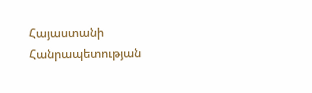Հայաստանի Հանրապետության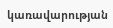կառավարության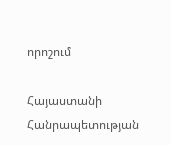որոշում

Հայաստանի Հանրապետության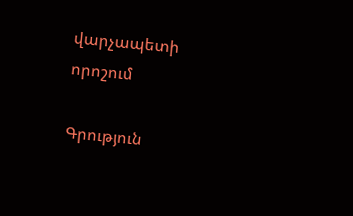վարչապետի որոշում

Գրություն